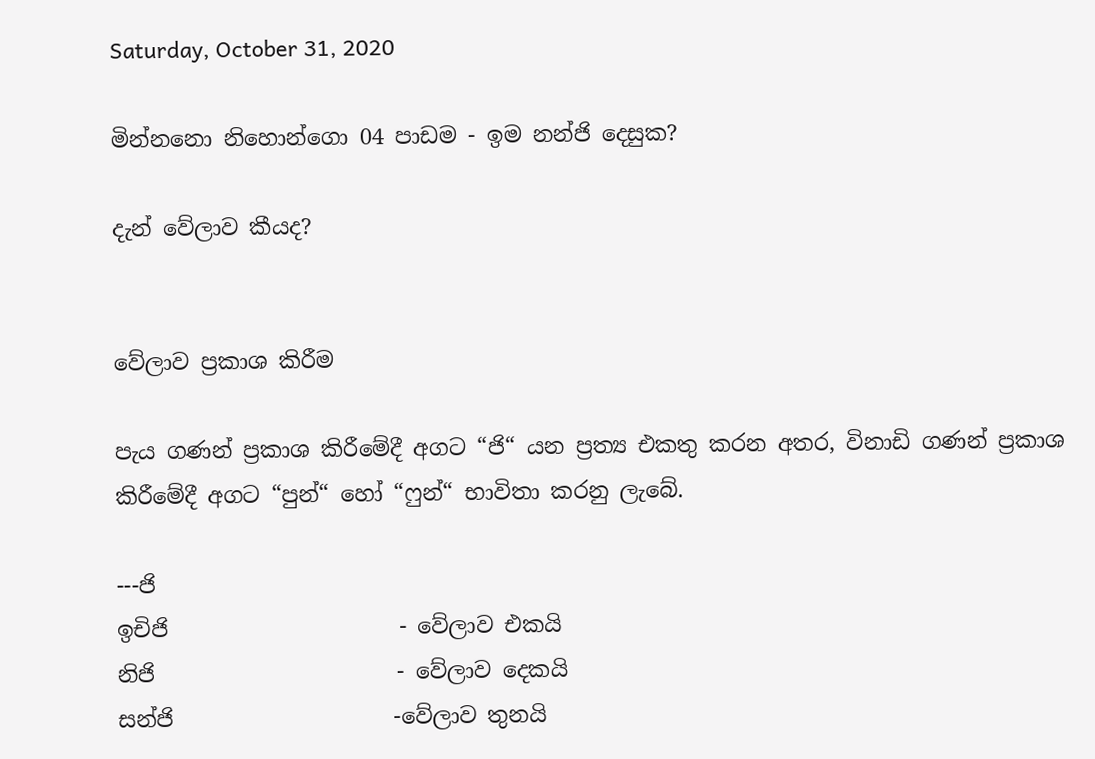Saturday, October 31, 2020

මින්නනො නිහොන්ගො 04 පාඩම - ඉම නන්ජි දෙසුක?

දැන් වේලාව කීයද?


වේලාව ප්‍රකාශ කිරීම

පැය ගණන් ප්‍රකාශ කිරීමේදී අගට “ජි“ යන ප්‍රත්‍ය එකතු කරන අතර, විනාඩි ගණන් ප්‍රකාශ කිරීමේදී අගට “පුන්“ හෝ “ෆුන්“ භාවිතා කරනු ලැබේ.

---ජි
ඉචිජි                     - වේලාව එකයි
නිජි                      - වේලාව දෙකයි
සන්ජි                    -වේලාව තුනයි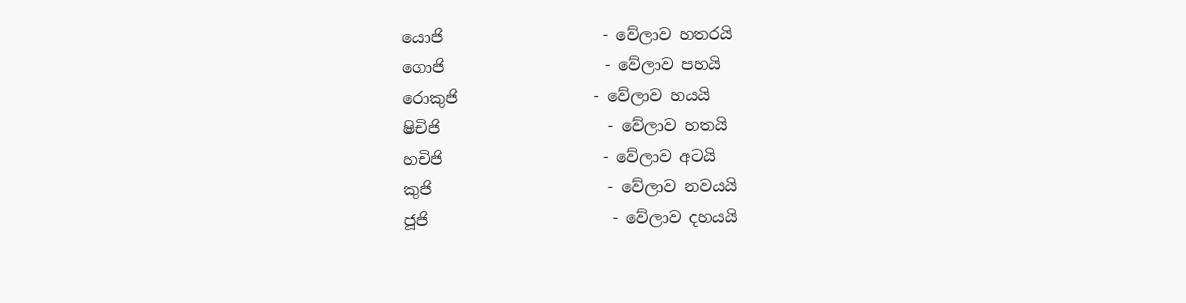යොජි                    - වේලාව හතරයි
ගොජි                    - වේලාව පහයි
රොකුජි                 - වේලාව හයයි
ෂිචිජි                     - වේලාව හතයි
හචිජි                    - වේලාව අටයි
කුජි                      - වේලාව නවයයි
ජූජි                       - වේලාව දහයයි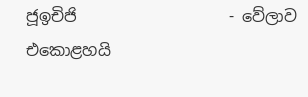ජූඉචිජි                   - වේලාව එකොළහයි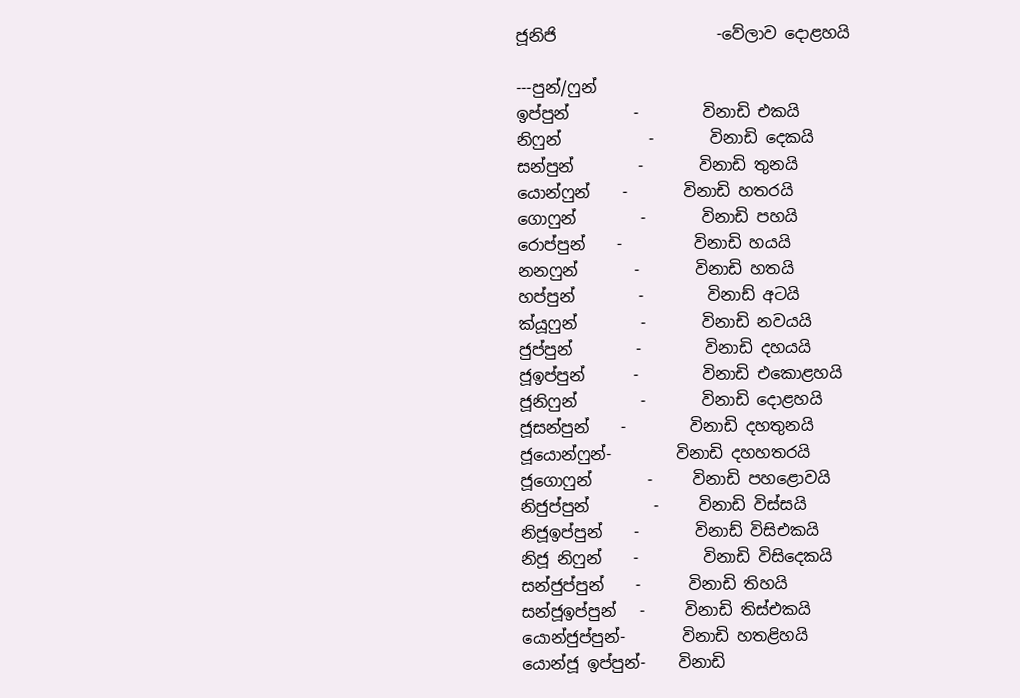ජූනිජි                    -වේලාව දොළහයි

---පුන්/ෆුන්
ඉප්පුන්        -        විනාඩි එකයි
නිෆුන්           -       විනාඩි දෙකයි
සන්පුන්        -       විනාඩි තුනයි
යොන්ෆුන්    -       විනාඩි හතරයි
ගොෆුන්        -       විනාඩි පහයි
රොප්පුන්    -         විනාඩි හයයි
නනෆුන්       -       විනාඩි හතයි
හප්පුන්        -        විනාඩ් අටයි
ක්යූෆුන්        -       විනාඩි නවයයි
ජුප්පුන්        -        විනාඩි දහයයි
ජූඉප්පුන්      -        විනාඩි එකොළහයි
ජූනිෆුන්        -       විනාඩි දොළහයි
ජූසන්පුන්    -        විනාඩි දහතුනයි
ජූයොන්ෆුන්-        විනාඩි දහහතරයි
ජූගොෆුන්       -     විනාඩි පහළොවයි
නිජුප්පුන්        -     විනාඩි විස්සයි
නිජූඉප්පුන්    -       විනාඩ් විසිඑකයි
නිජූ නිෆුන්    -        විනාඩි විසිදෙකයි
සන්ජුප්පුන්    -      විනාඩි තිහයි
සන්ජූඉප්පුන්   -     විනාඩි තිස්එකයි
යොන්ජුප්පුන්-       විනාඩි හතළිහයි
යොන්ජූ ඉප්පුන්-    විනාඩි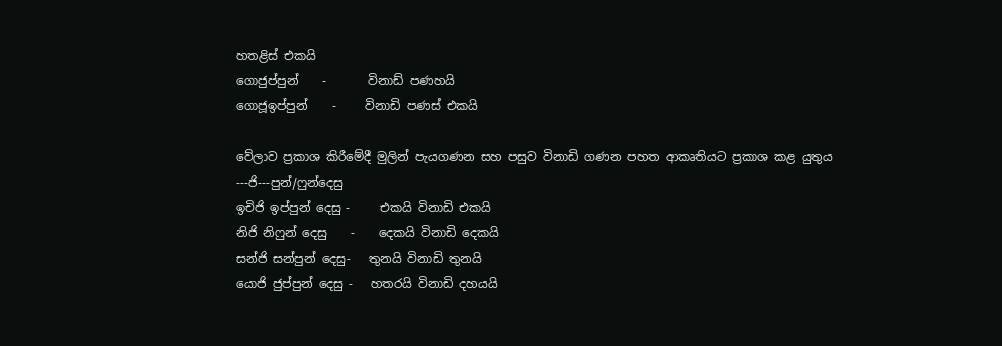හතළිස් එකයි
ගොජුප්පුන්    -       විනාඩ් පණහයි
ගොජූඉප්පුන්    -     විනාඩි පණස් එකයි

වේලාව ප්‍රකාශ කිරීමේදී මුලින් පැයගණන සහ පසුව විනාඩි ගණන පහත ආකෘතියට ප්‍රකාශ කළ යුතුය
---ජි---පුන්/ෆුන්දෙසු
ඉචිජි ඉප්පුන් දෙසු -     එකයි විනාඩි එකයි
නිජි නිෆුන් දෙසු    -    දෙකයි විනාඩි දෙකයි
සන්ජි සන්පුන් දෙසු-   තුනයි විනාඩි තුනයි
යොජි ජුප්පුන් දෙසු -   හතරයි විනාඩි දහයයි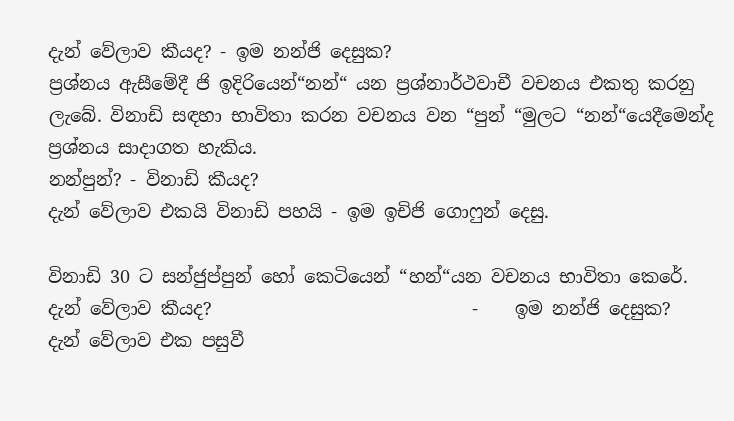දැන් වේලාව කීයද? - ඉම නන්ජි දෙසුක?
ප්‍රශ්නය ඇසීමේදී ජි ඉදිරියෙන්“නන්“ යන ප්‍රශ්නාර්ථවාචී වචනය එකතු කරනු ලැබේ. විනාඩි සඳහා භාවිතා කරන වචනය වන “පුන් “මුලට “නන්“යෙදීමෙන්ද ප්‍රශ්නය සාදාගත හැකිය.
නන්පුන්? - විනාඩි කීයද?
දැන් වේලාව එකයි විනාඩි පහයි - ඉම ඉචිජි ගොෆුන් දෙසු.

විනාඩි 30 ට සන්ජුප්පුන් හෝ කෙටියෙන් “හන්“යන වචනය භාවිතා කෙරේ.
දැන් වේලාව කීයද?                             -    ඉම නන්ජි දෙසුක?
දැන් වේලාව එක පසුවී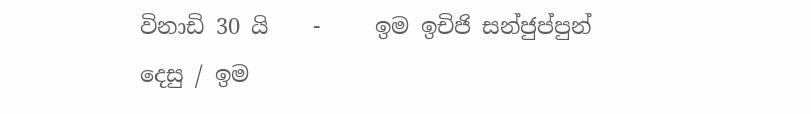විනාඩි 30 යි    -     ඉම ඉචිජි සන්ජුප්පුන් දෙසු / ඉම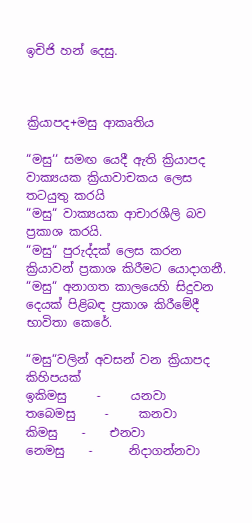ඉචිජි හන් දෙසු.



ක්‍රියාපද+මසු ආකෘතිය

“මසු‘‘ සමඟ යෙදී ඇති ක්‍රියාපද වාක්‍යයක ක්‍රියාවාචකය ලෙස තටයුතු කරයි
“මසු“ වාක්‍යයක ආචාරශීලි බව ප්‍රකාශ කරයි.
“මසු“ පුරුද්දක් ලෙස කරන ක්‍රියාවන් ප්‍රකාශ කිරීමට යොදාගනී.
“මසු“ අනාගත කාලයෙහි සිදුවන දෙයක් පිළිබඳ ප්‍රකාශ කිරීමේදී භාවිතා කෙරේ.

“මසු“වලින් අවසන් වන ක්‍රියාපද කිහිපයක්
ඉකිමසු     -     යනවා                    තබෙමසු     -     කනවා                කිමසු    -    එනවා
නෙමසු    -      නිදාගන්නවා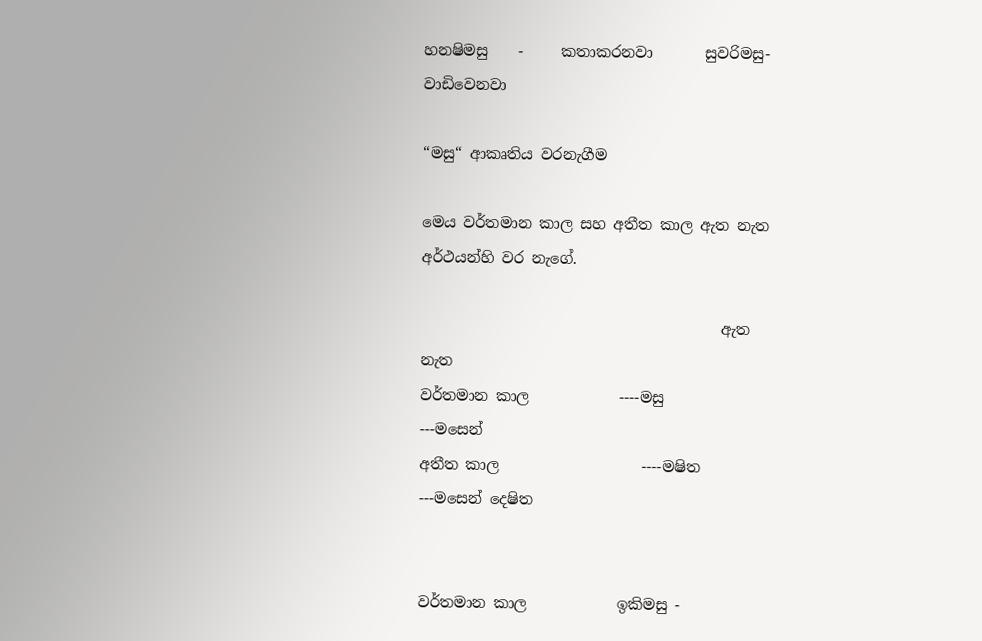හනෂිමසු    -     කතාකරනවා       සුවරිමසු-    වාඩිවෙනවා

“මසු“ ආකෘතිය වරනැගීම

මෙය වර්තමාන කාල සහ අතීත කාල ඇත නැත අර්ථයන්හි වර නැගේ.

                                        ඇත                                                නැත
වර්තමාන කාල            ----මසු                                            ---මසෙන්
අතීත කාල                   ----මෂිත                                         ---මසෙන් දෙෂිත


වර්තමාන කාල            ඉකිමසු -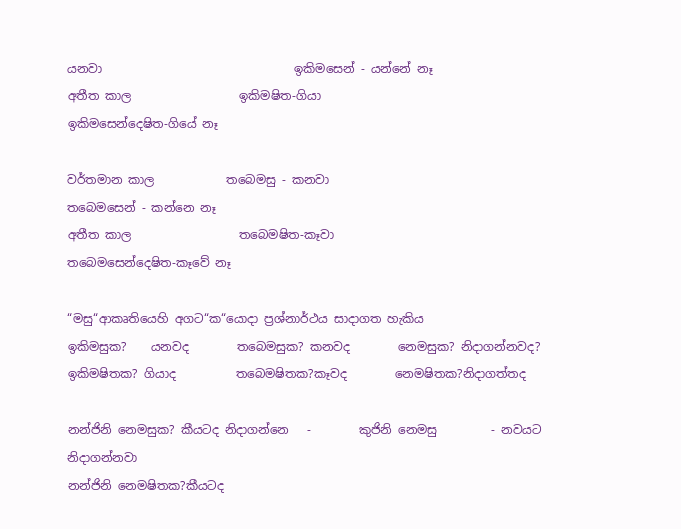යනවා                                ඉකිමසෙන් - යන්නේ නෑ
අතීත කාල                  ඉකිමෂිත-ගියා                                   ඉකිමසෙන්දෙෂිත-ගියේ නෑ

වර්තමාන කාල            තබෙමසු - කනවා                              තබෙමසෙන් - කන්නෙ නෑ
අතීත කාල                  තබෙමෂිත-කෑවා                                තබෙමසෙන්දෙෂිත-කෑවේ නෑ

“මසු“ආකෘතියෙහි අගට“ක“යොදා ප්‍රශ්නාර්ථය සාදාගත හැකිය
ඉකිමසුක?    යනවද        තබෙමසුක? කනවද        නෙමසුක? නිදාගන්නවද?
ඉකිමෂිතක? ගියාද          තබෙමෂිතක?කෑවද        නෙමෂිතක?නිදාගත්තද

නන්ජිනි නෙමසුක? කීයටද නිදාගන්නෙ   -        කුජිනි නෙමසු         - නවයට නිදාගන්නවා
නන්ජිනි නෙමෂිතක?කීයටද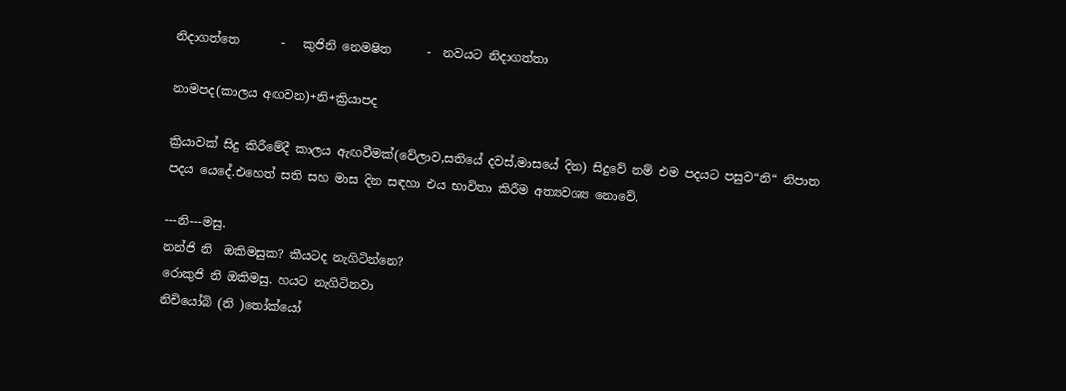නිදාගත්තෙ       -   කුජිනි නෙමෂිත      -  නවයට නිදාගත්තා

නාමපද(කාලය අඟවන)+නි+ක්‍රියාපද

ක්‍රියාවක් සිදු කිරීමේදී කාලය ඇඟවීමක්(වේලාව,සතියේ දවස්,මාසයේ දින) සිදුවේ නම් එම පදයට පසුව“නි“ නිපාත පදය යෙදේ.එහෙත් සති සහ මාස දින සඳහා එය භාවිතා කිරීම අත්‍යවශ්‍ය නොවේ.

---නි---මසු.
නන්ජි නි  ඔකිමසුක? කීයටද නැගිටින්නෙ?
රොකුජි නි ඔකිමසු. හයට නැගිටිනවා
නිචියෝබි (නි )තෝක්යෝ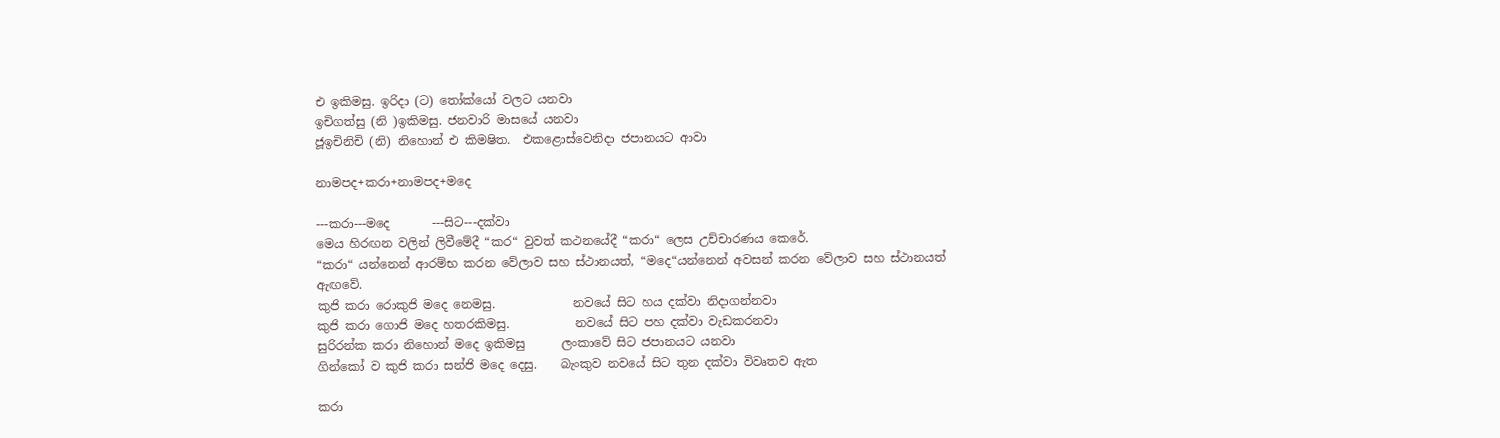එ ඉකිමසු. ඉරිදා (ට) තෝක්යෝ වලට යනවා
ඉචිගත්සු (නි )ඉකිමසු. ජනවාරි මාසයේ යනවා
ජූඉචිනිචි (නි) නිහොන් එ කිමෂිත.  එකළොස්වෙනිදා ජපානයට ආවා

නාමපද+කරා+නාමපද+මදෙ

---කරා---මදෙ       ---සිට---දක්වා
මෙය හිරඟන වලින් ලිවීමේදී “කර“ වුවත් කථනයේදී “කරා“ ලෙස උච්චාරණය කෙරේ.
“කරා“ යන්නෙන් ආරම්භ කරන වේලාව සහ ස්ථානයත්, “මදෙ“යන්නෙන් අවසන් කරන වේලාව සහ ස්ථානයත් ඇඟවේ.
කුජි කරා රොකුජි මදෙ නෙමසු.             නවයේ සිට හය දක්වා නිදාගන්නවා
කුජි කරා ගොජි මදෙ හතරකිමසු.           නවයේ සිට පහ දක්වා වැඩකරනවා
සුරිරන්ක කරා නිහොන් මදෙ ඉකිමසු      ලංකාවේ සිට ජපානයට යනවා
ගින්කෝ ව කුජි කරා සන්ජි මදෙ දෙසු.    බැංකුව නවයේ සිට තුන දක්වා විවෘතව ඇත

කරා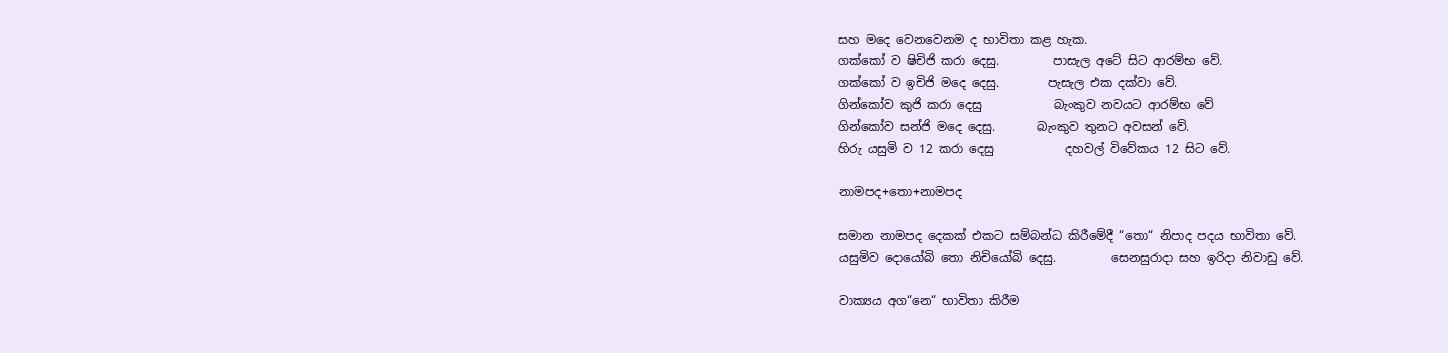සහ මදෙ වෙනවෙනම ද භාවිතා කළ හැක.
ගක්කෝ ව ෂිචිජි කරා දෙසු.         පාසැල අටේ සිට ආරම්භ වේ.
ගක්කෝ ව ඉචිජි මදෙ දෙසු.        පැසැල එක දක්වා වේ.
ගින්කෝව කුජි කරා දෙසු            බැංකුව නවයට ආරම්භ වේ
ගින්කෝව සන්ජි මදෙ දෙසු.       බැංකුව තුනට අවසන් වේ.
හිරු යසුමි ව 12 කරා දෙසු            දහවල් විවේකය 12 සිට වේ.

නාමපද+තො+නාමපද

සමාන නාමපද දෙකක් එකට සම්බන්ධ කිරීමේදී “තො“ නිපාද පදය භාවිතා වේ.
යසුමිව දොයෝබි තො නිචියෝබි දෙසු.         සෙනසුරාදා සහ ඉරිදා නිවාඩු වේ.

වාක්‍යය අග“නෙ“ භාවිතා කිරීම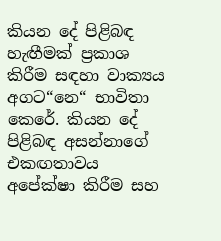කියන දේ පිළිබඳ හැඟීමක් ප්‍රකාශ කිරීම සඳහා වාක්‍යය අගට“නෙ“ භාවිතා කෙරේ. කියන දේ පිළිබඳ අසන්නාගේ එකඟතාවය අපේක්ෂා කිරීම සහ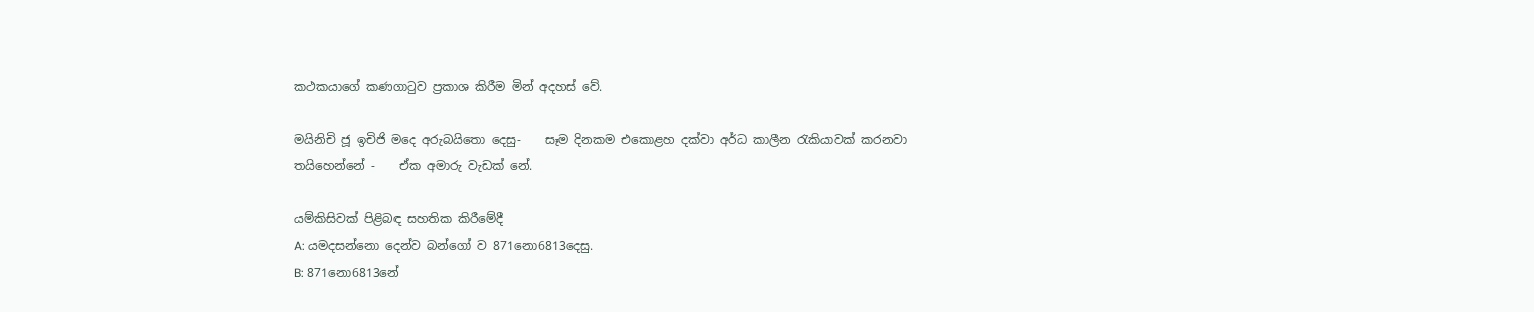කථකයාගේ කණගාටුව ප්‍රකාශ කිරීම මින් අදහස් වේ.

මයිනිචි ජූ ඉචිජි මදෙ අරුබයිතො දෙසු-    සෑම දිනකම එකොළහ දක්වා අර්ධ කාලීන රැකියාවක් කරනවා
තයිහෙන්නේ -    ඒක අමාරු වැඩක් නේ.

යම්කිසිවක් පිළිබඳ සහතික කිරීමේදී
A: යමදසන්නො දෙන්ව බන්ගෝ ව 871නො6813දෙසු.
B: 871නො6813නේ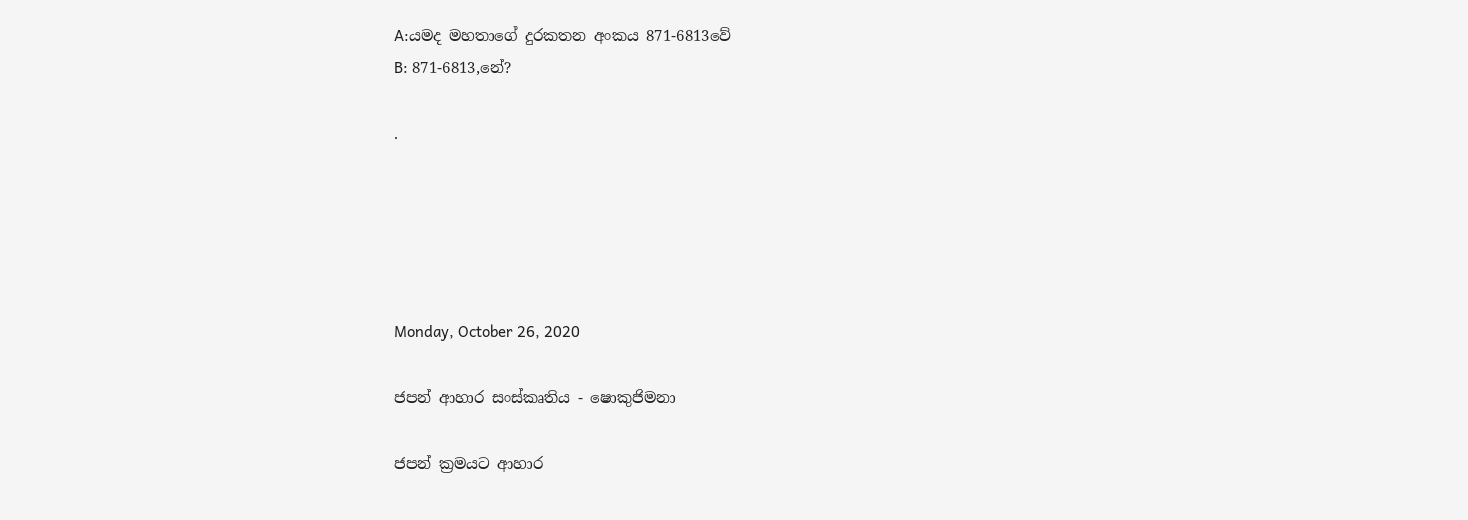A:යමද මහතාගේ දුරකතන අංකය 871-6813වේ
B: 871-6813,නේ?

.





Monday, October 26, 2020

ජපන් ආහාර සංස්කෘතිය - ෂොකුජිමනා

ජපන් ක්‍රමයට ආහාර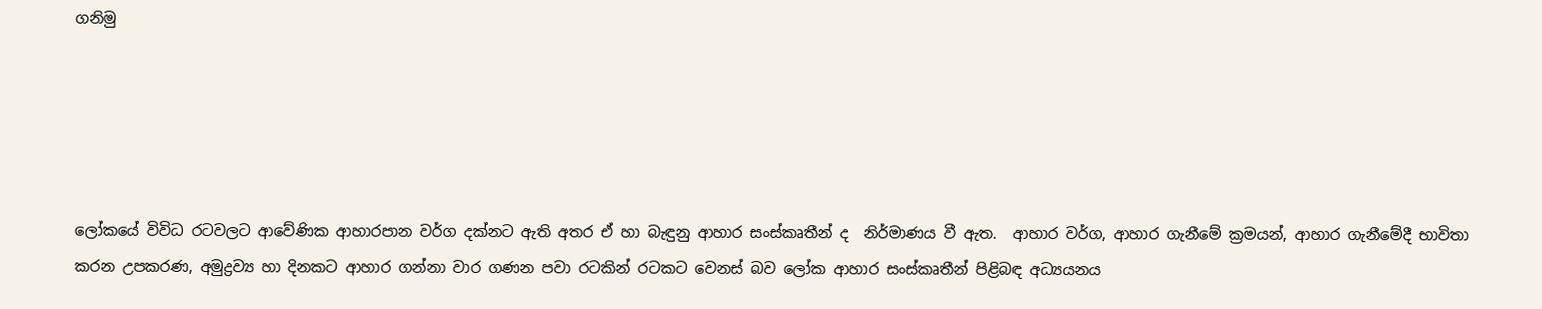ගනිමු





ලෝකයේ විවිධ රටවලට ආවේණික ආහාරපාන වර්ග දක්නට ඇති අතර ඒ හා බැඳුනු ආහාර සංස්කෘතීන් ද  නිර්මාණය වී ඇත.  ආහාර වර්ග, ආහාර ගැනීමේ ක්‍රමයන්, ආහාර ගැනීමේදී භාවිතා කරන උපකරණ, අමුද්‍රව්‍ය හා දිනකට ආහාර ගන්නා වාර ගණන පවා රටකින් රටකට වෙනස් බව ලෝක ආහාර සංස්කෘතීන් පිළිබඳ අධ්‍යයනය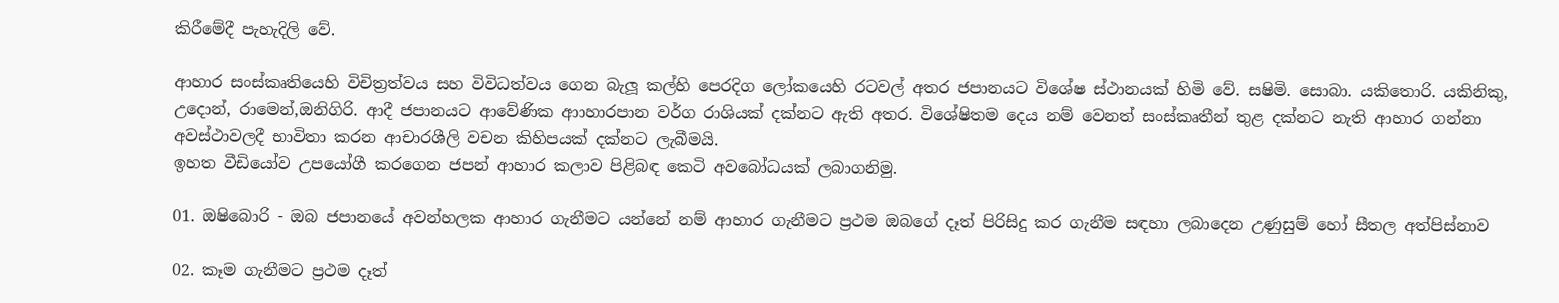කිරීමේදී පැහැදිලි වේ.

ආහාර සංස්කෘතියෙහි විචිත්‍රත්වය සහ විවිධත්වය ගෙන බැලූ කල්හි පෙරදිග ලෝකයෙහි රටවල් අතර ජපානයට විශේෂ ස්ථානයක් හිමි වේ. සෂිමි. සොබා. යකිතොරි. යකිනිකු, උදොන්, රාමෙන්,ඔනිගිරි. ආදී ජපානයට ආවේණික ආාහාරපාන වර්ග රාශියක් දක්නට ඇති අතර. විශේෂිතම දෙය නම් වෙනත් සංස්කෘතීන් තුළ දක්නට නැති ආහාර ගන්නා අවස්ථාවලදී භාවිතා කරන ආචාරශීලි වචන කිහිපයක් දක්නට ලැබීමයි.
ඉහත වීඩියෝව උපයෝගී කරගෙන ජපන් ආහාර කලාව පිළිබඳ කෙටි අවබෝධයක් ලබාගනිමු.

01. ඔෂිබොරි - ඔබ ජපානයේ අවන්හලක ආහාර ගැනීමට යන්නේ නම් ආහාර ගැනීමට ප්‍රථම ඔබගේ දෑත් පිරිසිදු කර ගැනීම සඳහා ලබාදෙන උණුසුම් හෝ සීතල අත්පිස්නාව

02. කෑම ගැනීමට ප්‍රථම දෑත්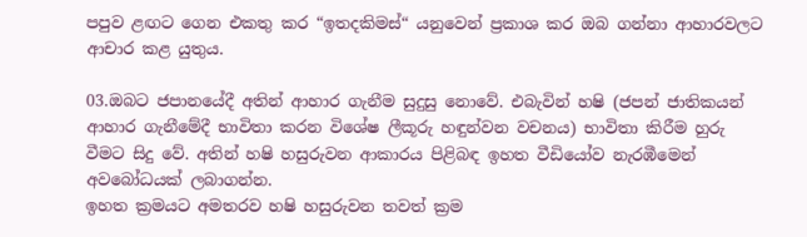පපුව ළඟට ගෙන එකතු කර “ඉතදකිමස්“ යනුවෙන් ප්‍රකාශ කර ඔබ ගන්නා ආහාරවලට ආචාර කළ යුතුය.

03.ඔබට ජපානයේදී අතින් ආහාර ගැනීම සුදුසු නොවේ. එබැවින් හෂි (ජපන් ජාතිකයන් ආහාර ගැනීමේදී භාවිතා කරන විශේෂ ලීකූරු හඳුන්වන වචනය) භාවිතා කිරීම හුරු වීමට සිදු වේ. අතින් හෂි හසුරුවන ආකාරය පිළිබඳ ඉහත වීඩියෝව නැරඹීමෙන් අවබෝධයක් ලබාගන්න.
ඉහත ක්‍රමයට අමතරව හෂි හසුරුවන තවත් ක්‍රම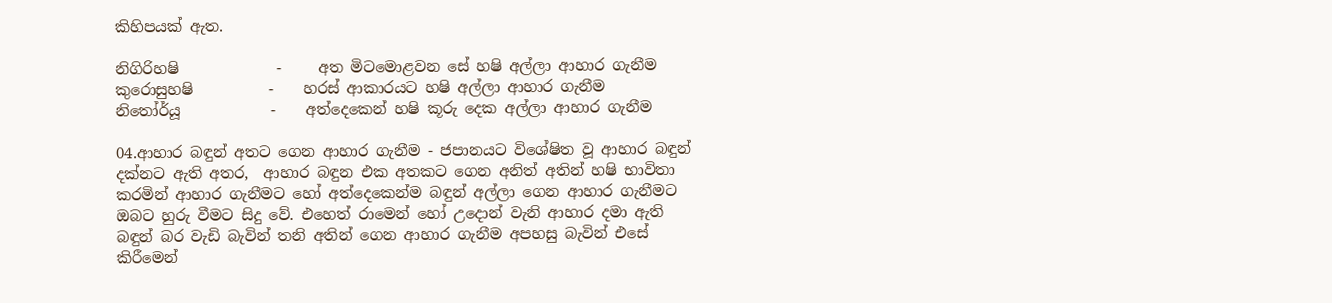කිහිපයක් ඇත.

නිගිරිහෂි             -     අත මිටමොළවන සේ හෂි අල්ලා ආහාර ගැනීම
කුරොසුහෂි          -    හරස් ආකාරයට හෂි අල්ලා ආහාර ගැනීම
නිතෝර්යූ            -    අත්දෙකෙන් හෂි කූරු දෙක අල්ලා ආහාර ගැනීම

04.ආහාර බඳුන් අතට ගෙන ආහාර ගැනීම - ජපානයට විශේෂිත වූ ආහාර බඳුන් දක්නට ඇති අතර,  ආහාර බඳුන එක අතකට ගෙන අනිත් අතින් හෂි භාවිතා කරමින් ආහාර ගැනීමට හෝ අත්දෙකෙන්ම බඳුන් අල්ලා ගෙන ආහාර ගැනීමට ඔබට හුරු වීමට සිදු වේ. එහෙත් රාමෙන් හෝ උදොන් වැනි ආහාර දමා ඇති බඳුන් බර වැඩි බැවින් තනි අතින් ගෙන ආහාර ගැනීම අපහසු බැවින් එසේ කිරීමෙන්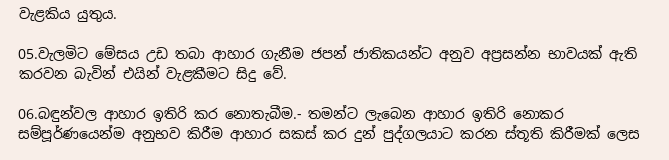වැළකිය යුතුය.

05.වැලමිට මේසය උඩ තබා ආහාර ගැනීම ජපන් ජාතිකයන්ට අනුව අප්‍රසන්න භාවයක් ඇති කරවන බැවින් එයින් වැළකීමට සිදු වේ.

06.බඳුන්වල ආහාර ඉතිරි කර නොතැබීම.- තමන්ට ලැබෙන ආහාර ඉතිරි නොකර සම්පූර්ණයෙන්ම අනුභව කිරීම ආහාර සකස් කර දුන් පුද්ගලයාට කරන ස්තූති කිරීමක් ලෙස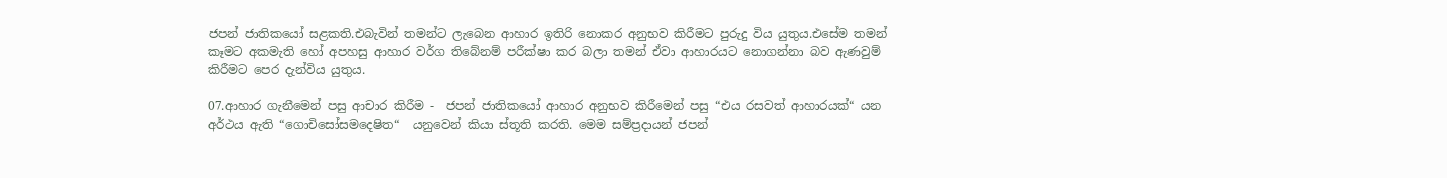ජපන් ජාතිකයෝ සළකති.එබැවින් තමන්ට ලැබෙන ආහාර ඉතිරි නොකර අනුභව කිරීමට පුරුදු විය යුතුය.එසේම තමන් කෑමට අකමැති හෝ අපහසු ආහාර වර්ග තිබේනම් පරීක්ෂා කර බලා තමන් ඒවා ආහාරයට නොගන්නා බව ඇණවුම් කිරීමට පෙර දැන්විය යුතුය.

07.ආහාර ගැනීමෙන් පසු ආචාර කිරීම -  ජපන් ජාතිකයෝ ආහාර අනුභව කිරීමෙන් පසු “එය රසවත් ආහාරයක්“ යන අර්ථය ඇති “ගොචිසෝසමදෙෂිත“  යනුවෙන් කියා ස්තූති කරති. මෙම සම්ප්‍රදායන් ජපන්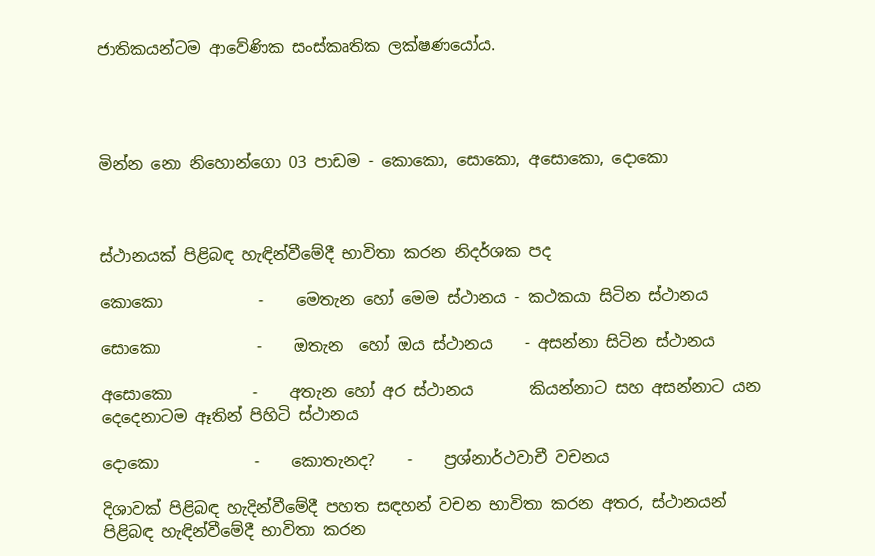ජාතිකයන්ටම ආවේණික සංස්කෘතික ලක්ෂණයෝය.




මින්න නො නිහොන්ගො 03 පාඩම - කොකො, සොකො, අසොකො, දොකො



ස්ථානයක් පිළිබඳ හැඳින්වීමේදී භාවිතා කරන නිදර්ශක පද

කොකො            -    මෙතැන හෝ මෙම ස්ථානය - කථකයා සිටින ස්ථානය

සොකො            -    ඔතැන  හෝ ඔය ස්ථානය    - අසන්නා සිටින ස්ථානය

අසොකො          -    අතැන හෝ අර ස්ථානය       කියන්නාට සහ අසන්නාට යන දෙදෙනාටම ඈතින් පිහිටි ස්ථානය

දොකො            -    කොතැනද?    -    ප්‍රශ්නාර්ථවාචී වචනය

දිශාවක් පිළිබඳ හැදින්වීමේදී පහත සඳහන් වචන භාවිතා කරන අතර, ස්ථානයන් පිළිබඳ හැඳින්වීමේදී භාවිතා කරන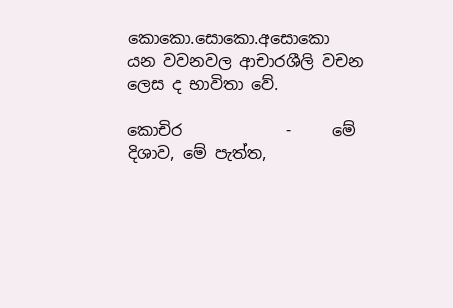කොකො.සොකො.අසොකො යන වවනවල ආචාරශීලි වචන ලෙස ද භාවිතා වේ.

කොචිර             -     මේ දිශාව, මේ පැත්ත,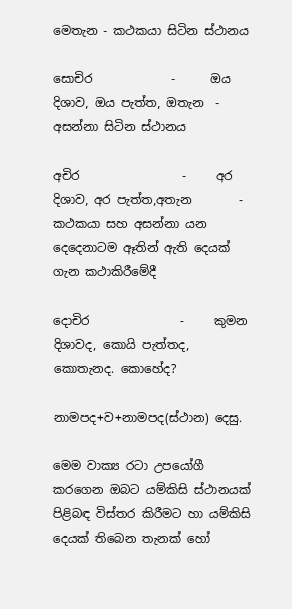මෙතැන - කථකයා සිටින ස්ථානය

සොචිර             -      ඔය දිශාව, ඔය පැත්ත, ඔතැන  - අසන්නා සිටින ස්ථානය

අචිර                 -     අර දිශාව, අර පැත්ත,අතැන        - කථකයා සහ අසන්නා යන දෙදෙනාටම ඈතින් ඇති දෙයක්                                 ගැන කථාකිරීමේදී

දොචිර               -     කුමන දිශාවද, කොයි පැත්තද, කොතැනද. කොහේද?

නාමපද+ව+නාමපද(ස්ථාන) දෙසු.

මෙම වාක්‍ය රටා උපයෝගී කරගෙන ඔබට යම්කිසි ස්ථානයක් පිළිබඳ විස්තර කිරීමට හා යම්කිසි දෙයක් තිබෙන තැනක් හෝ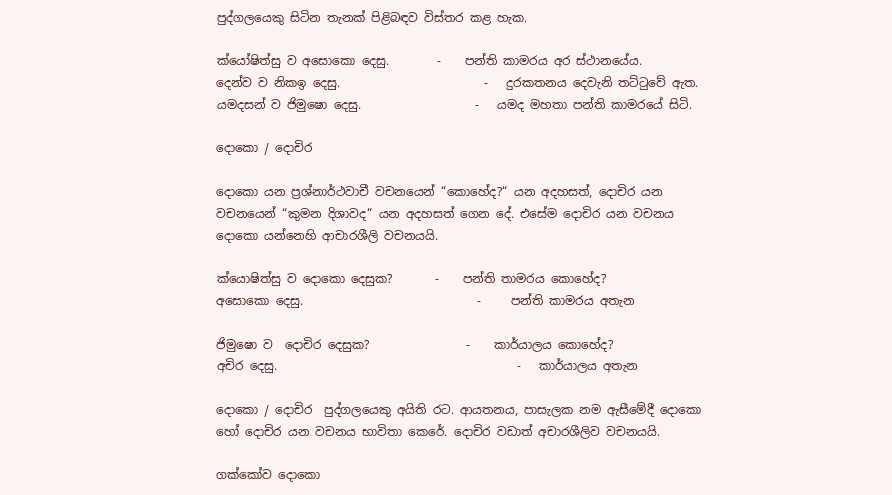පුද්ගලයෙකු සිටින තැනක් පිළිබඳව විස්තර කළ හැක.

ක්යෝෂිත්සු ව අසොකො දෙසු.        -    පන්ති කාමරය අර ස්ථානයේය.
දෙන්ව ව නිකඉ දෙසු.                        -   දුරකතනය දෙවැනි තට්ටුවේ ඇත.
යමදසන් ව ජිමුෂො දෙසු.                   -   යමද මහතා පන්ති කාමරයේ සිටි.

දොකො / දොචිර

දොකො යන ප්‍රශ්නාර්ථවාචී වචනයෙන් “කොහේද?“ යන අදහසත්, දොචිර යන වචනයෙන් “කුමන දිශාවද“ යන අදහසත් ගෙන දේ. එසේම දොචිර යන වචනය දොකො යන්නෙහි ආචාරශීලි වචනයයි.

ක්යොෂිත්සු ව දොකො දෙසුක?       -    පන්ති තාමරය කොහේද?
අසොකො දෙසු.                             -     පන්ති කාමරය අතැන

ජිමුෂො ව  දොචිර දෙසුක?                -    කාර්යාලය කොහේද?
අචිර දෙසු.                                        -   කාර්යාලය අතැන

දොකො / දොචිර  පුද්ගලයෙකු අයිති රට. ආයතනය, පාසැලක නම ඇසීමේදී දොකො හෝ දොචිර යන වචනය භාවිතා කෙරේ. දොචිර වඩාත් අචාරශීලිව වචනයයි.

ගක්කෝව දොකො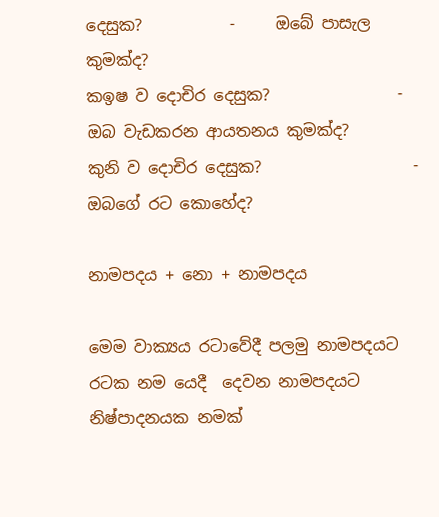දෙසුක?           -     ඔබේ පාසැල කුමක්ද?
කඉෂ ව දොචිර දෙසුක?                -       ඔබ වැඩකරන ආයතනය කුමක්ද?
කුනි ව දොචිර දෙසුක?                   -    ඔබගේ රට කොහේද?

නාමපදය + නො + නාමපදය

මෙම වාක්‍යය රටාවේදී පලමු නාමපදයට රටක නම යෙදී  දෙවන නාමපදයට නිෂ්පාදනයක නමක්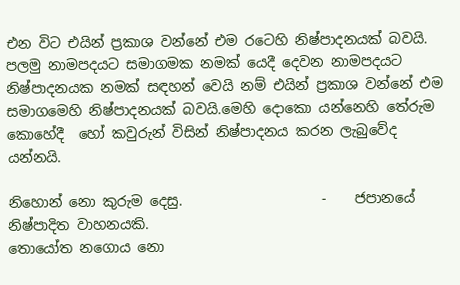එන විට එයින් ප්‍රකාශ වන්නේ එම රටෙහි නිෂ්පාදනයක් බවයි. පලමු නාමපදයට සමාගමක නමක් යෙදී දෙවන නාමපදයට නිෂ්පාදනයක නමක් සඳහන් වෙයි නම් එයින් ප්‍රකාශ වන්නේ එම සමාගමෙහි නිෂ්පාදනයක් බවයි.මෙහි දොකො යන්නෙහි තේරුම කොහේදී  හෝ කවුරුන් විසින් නිෂ්පාදනය කරන ලැබුවේද යන්නයි.

නිහොන් නො කුරුම දෙසු.                    -    ජපානයේ නිෂ්පාදිත වාහනයකි.
තොයෝත නගොය නො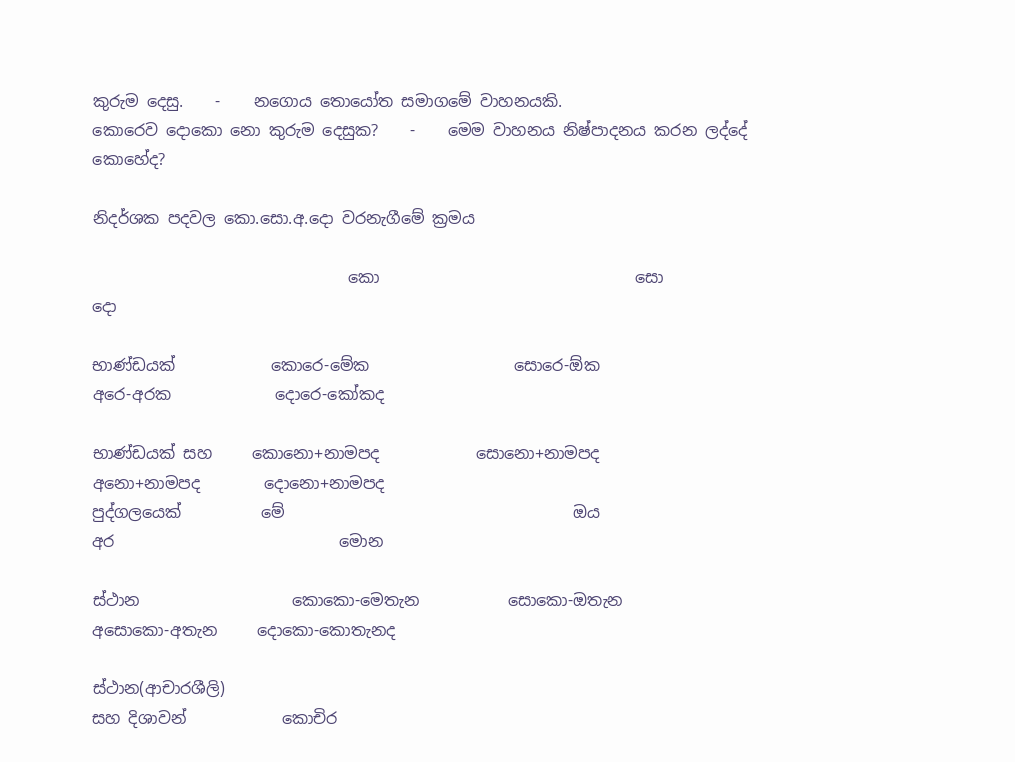කුරුම දෙසු.    -    නගොය තොයෝත සමාගමේ වාහනයකි.
කොරෙව දොකො නො කුරුම දෙසුක?    -    මෙම වාහනය නිෂ්පාදනය කරන ලද්දේ කොහේද?

නිදර්ශක පදවල කො.සො.අ.දො වරනැගීමේ ක්‍රමය

                                කො                                සො                                                        දො

භාණ්ඩයක්            කොරෙ-මේක                  සොරෙ-ඕක                  අරෙ-අරක             දොරෙ-කෝකද

භාණ්ඩයක් සහ     කොනො+නාමපද            සොනො+නාමපද        අනො+නාමපද        දොනො+නාමපද
පුද්ගලයෙක්          මේ                                    ඔය                            අර                            මොන

ස්ථාන                   කොකො-මෙතැන           සොකො-ඔතැන            අසොකො-අතැන     දොකො-කොතැනද

ස්ථාන(ආචාරශීලි)
සහ දිශාවන්            කොචිර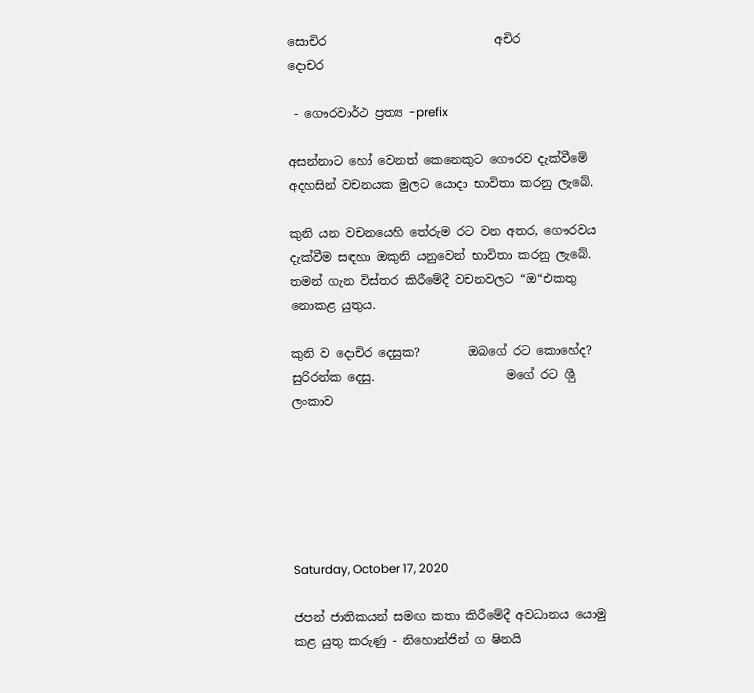සොචිර                            අචිර                        දොචර

 - ගෞරවාර්ථ ප්‍රත්‍ය -prefix

අසන්නාට හෝ වෙනත් කෙනෙකුට ගෞරව දැක්වීමේ අදහසින් වචනයක මුලට යොදා භාවිතා කරනු ලැබේ.

කුනි යන වචනයෙහි තේරුම රට වන අතර, ගෞරවය දැක්වීම සඳහා ඔකුනි යනුවෙන් භාවිතා කරනු ලැබේ. තමන් ගැන විස්තර කිරීමේදී වචනවලට “ඔ“එකතු නොකළ යුතුය.

කුනි ව දොචිර දෙසුක?        ඔබගේ රට කොහේද?
සුරිරන්ක දෙසු.                      මගේ රට ශීු ලංකාව






Saturday, October 17, 2020

ජපන් ජාතිකයන් සමඟ කතා කිරීමේදී අවධානය යොමු කළ යුතු කරුණු - නිහොන්ජින් ග ෂිනයි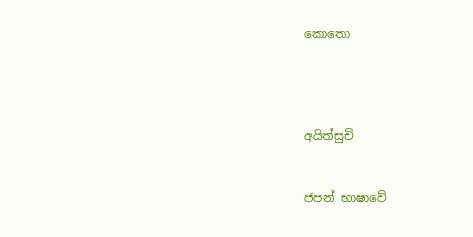කොතො




අයිත්සුචි


ජපන් භාෂාවේ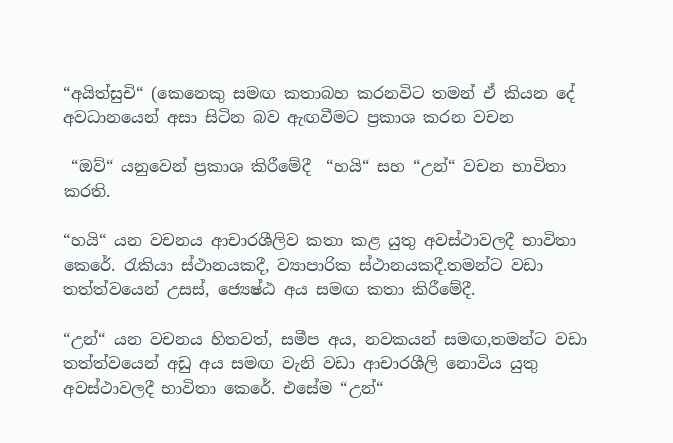“අයිත්සුචි“ (කෙනෙකු සමඟ කතාබහ කරනවිට තමන් ඒ කියන දේ අවධානයෙන් අසා සිටින බව ඇඟවීමට ප්‍රකාශ කරන වචන

 “ඔව්“ යනුවෙන් ප්‍රකාශ කිරීමේදී  “හයි“ සහ “උන්“ වචන භාවිතා කරති.

“හයි“ යන වචනය ආචාරශීලිව කතා කළ යුතු අවස්ථාවලදී භාවිතා කෙරේ. රැකියා ස්ථානයකදී, ව්‍යාපාරික ස්ථානයකදී.තමන්ට වඩා තත්ත්වයෙන් උසස්, ජ්‍යෙෂ්ඨ අය සමඟ කතා කිරීමේදී.

“උන්“ යන වචනය හිතවත්, සමීප අය, නවකයන් සමඟ,තමන්ට වඩා තත්ත්වයෙන් අඩු අය සමඟ වැනි වඩා ආචාරශීලි නොවිය යුතු අවස්ථාවලදී භාවිතා කෙරේ. එසේම “උන්“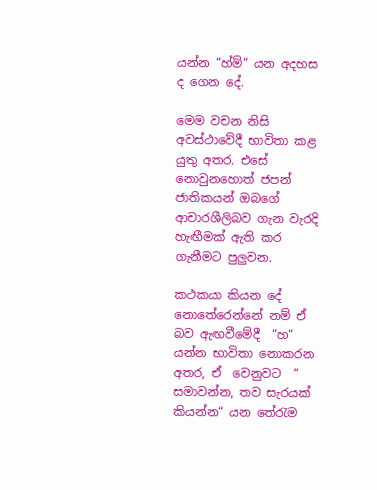යන්න “හ්ම්“ යන අදහස ද ගෙන දේ.

මෙම වචන නිසි අවස්ථාවේදී භාවිතා කළ යුතු අතර. එසේ නොවුනහොත් ජපන් ජාතිකයන් ඔබගේ ආචාරශීලිබව ගැන වැරදි හැඟීමක් ඇති කර ගැනීමට පුලුවන.

කථකයා කියන දේ නොතේරෙන්නේ නම් ඒ බව ඇඟවීමේදී  “හ“  යන්න භාවිතා නොකරන අතර, ඒ  වෙනුවට  “ සමාවන්න, තව සැරයක් කියන්න“ යන තේරැම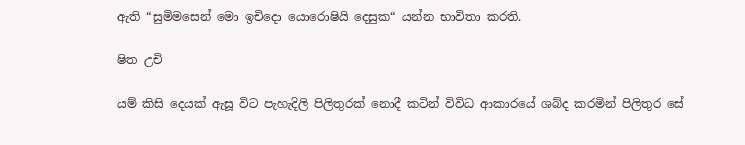ඇති “සුමිමසෙන් මො ඉචිදො යොරොෂියි දෙසුක“ යන්න භාවිතා කරති.

ෂිත උචි

යම් කිසි දෙයක් ඇසූ විට පැහැදිලි පිලිතුරක් නොදී කටින් විවිධ ආකාරයේ ශබ්ද කරමින් පිලිතුර සේ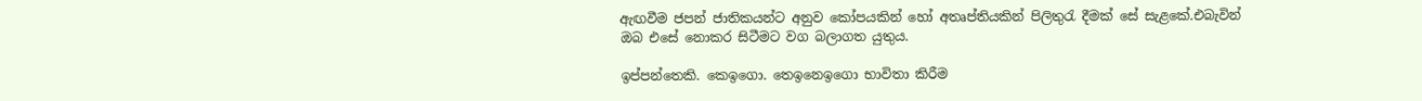ඇඟවීම ජපන් ජාතිකයන්ට අනුව කෝපයකින් හෝ අතෘප්තියකින් පිලිතුරැ දීමක් සේ සැළකේ.එබැවින් ඔබ එසේ නොකර සිටීමට වග බලාගත යුතුය.

ඉප්පන්තෙකි. කෙඉගො. තෙඉනෙඉගො භාවිතා කිරීම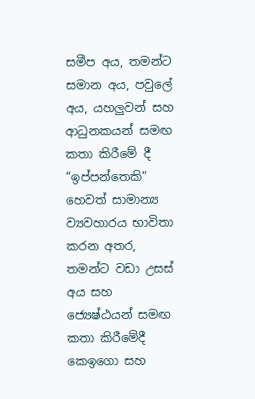සමීප අය, තමන්ට සමාන අය, පවුලේ අය, යහලුවන් සහ ආධුනකයන් සමඟ කතා කිරීමේ දී “ඉප්පන්තෙකි“ හෙවත් සාමාන්‍ය ව්‍යවහාරය භාවිතා කරන අතර, තමන්ට වඩා උසස් අය සහ ජ්‍යෙෂ්ඨයන් සමඟ කතා කිරීමේදී කෙඉගො සහ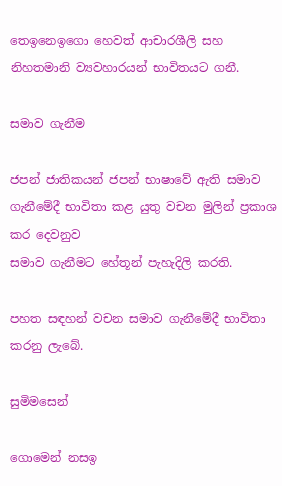තෙඉනෙඉගො හෙවත් ආචාරශීලි සහ නිහතමානි ව්‍යවහාරයන් භාවිතයට ගනී.

සමාව ගැනීම

ජපන් ජාතිකයන් ජපන් භාෂාවේ ඇති සමාව ගැනීමේදී භාවිතා කළ යුතු වචන මුලින් ප්‍රකාශ කර දෙවනුව
සමාව ගැනීමට හේතූන් පැහැදිලි කරති.

පහත සඳහන් වචන සමාව ගැනීමේදී භාවිතා කරනු ලැබේ.

සුමිමසෙන්

ගොමෙන් නසඉ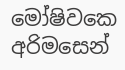මෝෂිවකෙ අරිමසෙන්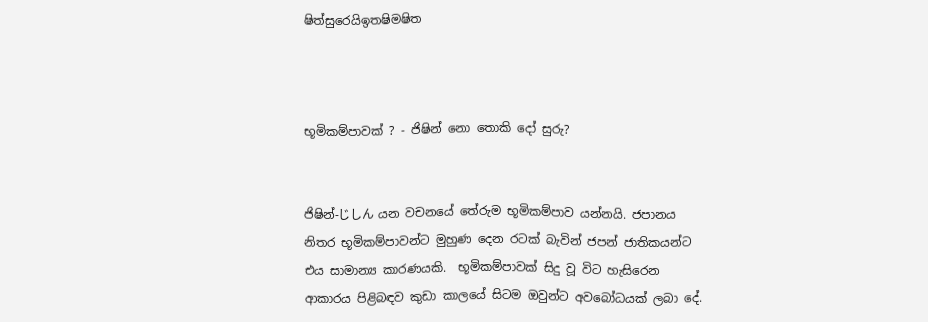ෂිත්සුරෙයිඉතෂිමෂිත



භූමිකම්පාවක් ? - ජිෂින් නො තොකි දෝ සුරු?


ජිෂින්-じしん යන වචනයේ තේරුම භූමිකම්පාව යන්නයි. ජපානය නිතර භූමිකම්පාවන්ට මුහුණ දෙන රටක් බැවින් ජපන් ජාතිකයන්ට එය සාමාන්‍ය කාරණයකි.  භූමිකම්පාවක් සිදු වූ විට හැසිරෙන ආකාරය පිළිබඳව කුඩා කාලයේ සිටම ඔවුන්ට අවබෝධයක් ලබා දේ.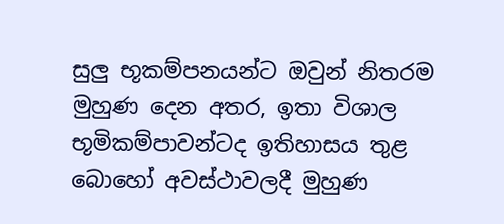සුලු භූකම්පනයන්ට ඔවුන් නිතරම මුහුණ දෙන අතර, ඉතා විශාල භූමිකම්පාවන්ටද ඉතිහාසය තුළ බොහෝ අවස්ථාවලදී මුහුණ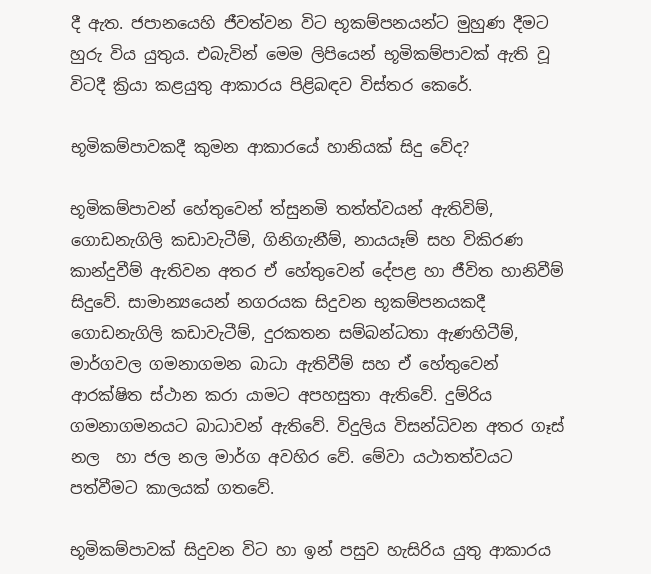දී ඇත. ජපානයෙහි ජීවත්වන විට භූකම්පනයන්ට මුහුණ දීමට හුරු විය යුතුය. එබැවින් මෙම ලිපියෙන් භූමිකම්පාවක් ඇති වූ විටදී ක්‍රියා කළයුතු ආකාරය පිළිබඳව විස්තර කෙරේ.

භූමිකම්පාවකදී කුමන ආකාරයේ හානියක් සිදු වේද?

භූමිකම්පාවන් හේතුවෙන් ත්සුනමි තත්ත්වයන් ඇතිවිම්, ගොඩනැගිලි කඩාවැටීම්, ගිනිගැනීම්, නායයෑම් සහ විකිරණ කාන්දුවීම් ඇතිවන අතර ඒ හේතුවෙන් දේපළ හා ජීවිත හානිවීම් සිදුවේ. සාමාන්‍යයෙන් නගරයක සිදුවන භූකම්පනයකදී ගොඩනැගිලි කඩාවැටීම්, දුරකතන සම්බන්ධතා ඇණහිටීම්, මාර්ගවල ගමනාගමන බාධා ඇතිවීම් සහ ඒ හේතුවෙන් ආරක්ෂිත ස්ථාන කරා යාමට අපහසුතා ඇතිවේ. දුම්රිය ගමනාගමනයට බාධාවන් ඇතිවේ. විදුලිය විසන්ධිවන අතර ගෑස් නල  හා ජල නල මාර්ග අවහිර වේ. මේවා යථාතත්වයට පත්වීමට කාලයක් ගතවේ.

භූමිකම්පාවක් සිදුවන විට හා ඉන් පසුව හැසිරිය යුතු ආකාරය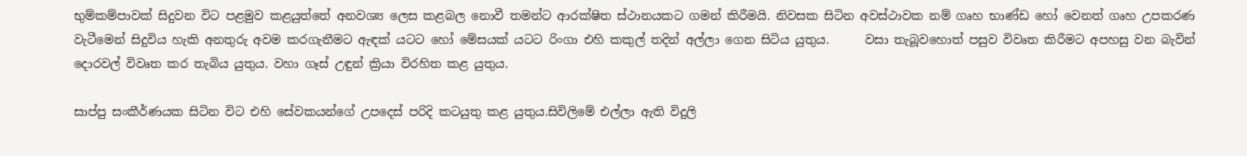භුම්කම්පාවක් සිදුවන විට පළමුව කළයුත්තේ අනවශ්‍ය ලෙස කළබල නොවී තමන්ට ආරක්ෂිත ස්ථානයකට ගමන් කිරීමයි. නිවසක සිටින අවස්ථාවක නම් ගෘහ භාණ්ඩ හෝ වෙනත් ගෘහ උපකරණ වැටීමෙන් සිදුවිය හැකි අනතුරු අවම කරගැනීමට ඇඳක් යටට හෝ මේසයක් යටට රිංගා එහි කකුල් තදින් අල්ලා ගෙන සිටිය යුතුය.      වසා තැබූවහොත් පසුව විවෘත කිරීමට අපහසු වන බැවින් දොරවල් විවෘත කර තැබිය යුතුය. වහා ගෑස් උඳුන් ක්‍රියා විරහිත කළ යුතුය.

සාප්පු සංකීර්ණයක සිටින විට එහි සේවකයන්ගේ උපදෙස් පරිදි කටයුතු කළ යුතුය.සිවිලිමේ එල්ලා ඇති විදුලි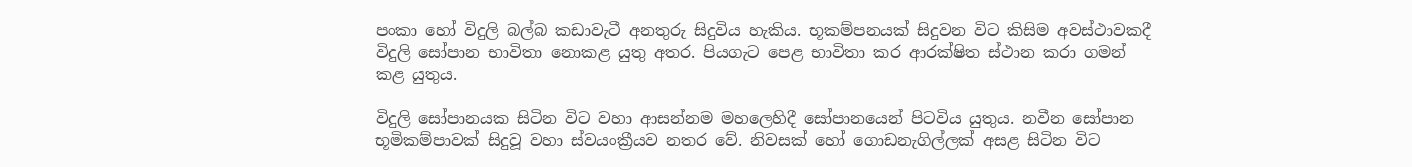පංකා හෝ විදුලි බල්බ කඩාවැටී අනතුරු සිදුවිය හැකිය. භූකම්පනයක් සිදුවන විට කිසිම අවස්ථාවකදී විදුලි සෝපාන භාවිතා නොකළ යුතු අතර. පියගැට පෙළ භාවිතා කර ආරක්ෂිත ස්ථාන කරා ගමන් කළ යුතුය.

විදුලි සෝපානයක සිටින විට වහා ආසන්නම මහලෙහිදී සෝපානයෙන් පිටවිය යුතුය. නවීන සෝපාන භූමිකම්පාවක් සිදුවූ වහා ස්වයංක්‍රීයව නතර වේ. නිවසක් හෝ ගොඩනැගිල්ලක් අසළ සිටින විට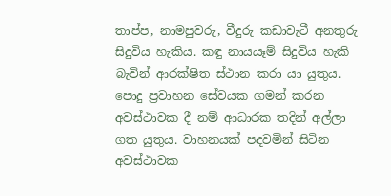තාප්ප, නාමපුවරු, වීදුරු කඩාවැටී අනතුරු සිදුවිය හැකිය. කඳු නායයෑම් සිදුවිය හැකි බැවින් ආරක්ෂිත ස්ථාන කරා යා යුතුය. පොදු ප්‍රවාහන සේවයක ගමන් කරන අවස්ථාවක දී නම් ආධාරක තදින් අල්ලා ගත යුතුය. වාහනයක් පදවමින් සිටින අවස්ථාවක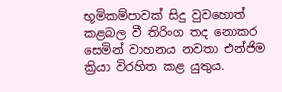භූමිකම්පාවක් සිදු වුවහොත් කළබල වී තිරිංග තද නොකර සෙමින් වාහනය නවතා එන්ජිම ක්‍රියා විරහිත කළ යුතුය.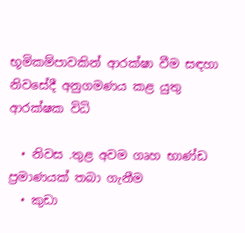භූමිකම්පාවකින් ආරක්ෂා වීම සඳහා නිවසේදී අනුගමණය කළ යුතු ආරක්ෂක විධි

  • නිවස .තුළ අවම ගෘහ භාණ්ඩ ප්‍රමාණයක් තබා ගැනීම
  • කුඩා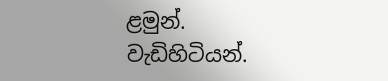ළමුන්. වැඩිහිටියන්.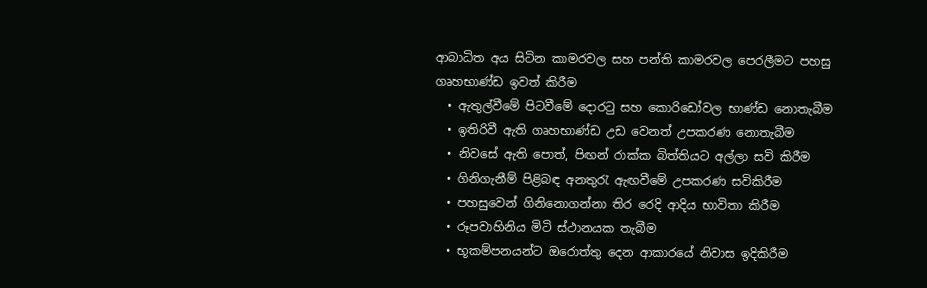ආබාධිත අය සිටින කාමරවල සහ පන්ති කාමරවල පෙරලීමට පහසු ගෘහභාණ්ඩ ඉවත් කිරීම
  • ඇතුල්වීමේ පිටවීමේ දොරටු සහ කොරිඩෝවල භාණ්ඩ නොතැබීම
  • ඉතිරිවී ඇති ගෘහභාණ්ඩ උඩ වෙනත් උපකරණ නොතැබීම
  • නිවසේ ඇති පොත්, පිඟන් රාක්ක බිත්තියට අල්ලා සවි කිරීම
  • ගිනිගැනීම් පිළිබඳ අනතුරැ ඇඟවීමේ උපකරණ සවිකිරීම
  • පහසුවෙන් ගිනිනොගන්නා තිර රෙදි ආදිය භාවිතා කිරීම
  • රූපවාහිනිය මිටි ස්ථානයක තැබීම
  • භූකම්පනයන්ට ඔරොත්තු දෙන ආකාරයේ නිවාස ඉදිකිරීම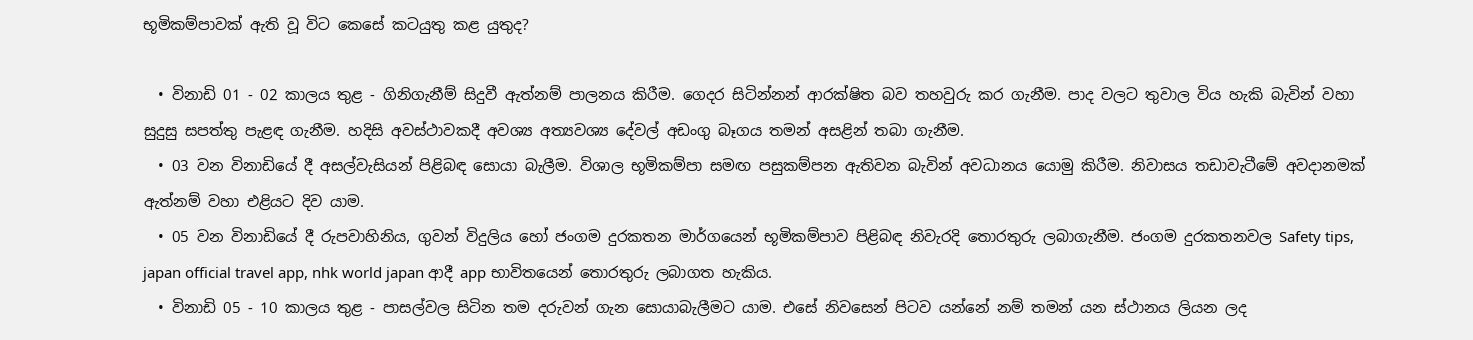භූමිකම්පාවක් ඇති වූ විට කෙසේ කටයුතු කළ යුතුද?

  • විනාඩි 01 - 02 කාලය තුළ - ගිනිගැනීම් සිදුවී ඇත්නම් පාලනය කිරීම. ගෙදර සිටින්නන් ආරක්ෂිත බව තහවුරු කර ගැනීම. පාද වලට තුවාල විය හැකි බැවින් වහා සුදුසු සපත්තු පැළඳ ගැනීම. හදිසි අවස්ථාවකදී අවශ්‍ය අත්‍යවශ්‍ය දේවල් අඩංගු බෑගය තමන් අසළින් තබා ගැනීම.
  • 03 වන විනාඩියේ දී අසල්වැසියන් පිළිබඳ සොයා බැලීම. විශාල භූමිකම්පා සමඟ පසුකම්පන ඇතිවන බැවින් අවධානය යොමු කිරීම. නිවාසය තඩාවැටීමේ අවදානමක් ඇත්නම් වහා එළියට දිව යාම.
  • 05 වන විනාඩියේ දී රුපවාහිනිය, ගුවන් විදුලිය හෝ ජංගම දුරකතන මාර්ගයෙන් භූමිකම්පාව පිළිබඳ නිවැරදි තොරතුරු ලබාගැනීම. ජංගම දුරකතනවල Safety tips, japan official travel app, nhk world japan ආදී app භාවිතයෙන් තොරතුරු ලබාගත හැකිය.
  • විනාඩි 05 - 10 කාලය තුළ - පාසල්වල සිටින තම දරුවන් ගැන සොයාබැලීමට යාම. එසේ නිවසෙන් පිටව යන්නේ නම් තමන් යන ස්ථානය ලියන ලද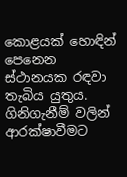කොළයක් හොඳින් පෙනෙන ස්ථානයක රඳවා තැබිය යුතුය. ගිනිගැනීම් වලින් ආරක්ෂාවීමට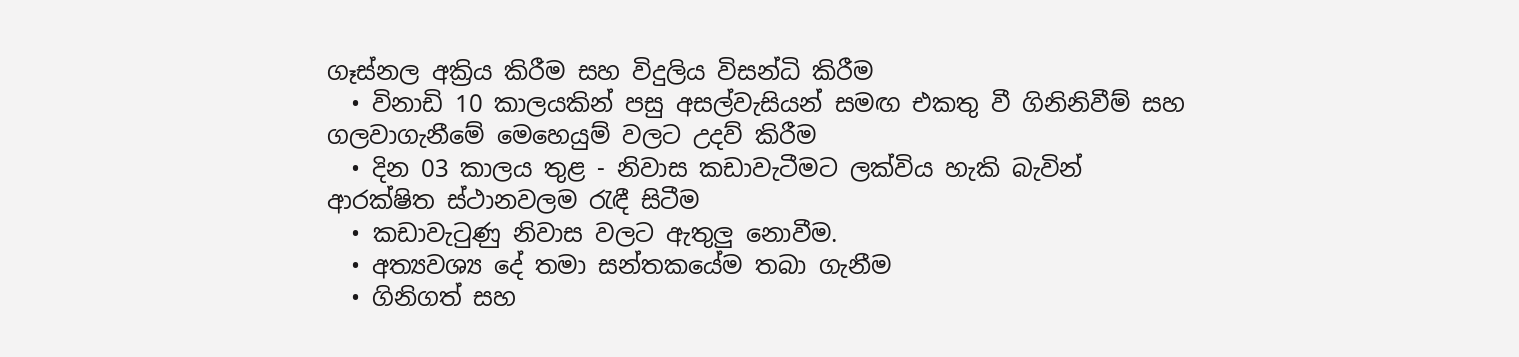ගෑස්නල අක්‍රිය කිරීම සහ විදුලිය විසන්ධි කිරීම
  • විනාඩි 10 කාලයකින් පසු අසල්වැසියන් සමඟ එකතු වී ගිනිනිවීම් සහ ගලවාගැනීමේ මෙහෙයුම් වලට උදව් කිරීම
  • දින 03 කාලය තුළ - නිවාස කඩාවැටීමට ලක්විය හැකි බැවින් ආරක්ෂිත ස්ථානවලම රැඳී සිටීම
  • කඩාවැටුණු නිවාස වලට ඇතුලු නොවීම.
  • අත්‍යවශ්‍ය දේ තමා සන්තකයේම තබා ගැනීම
  • ගිනිගත් සහ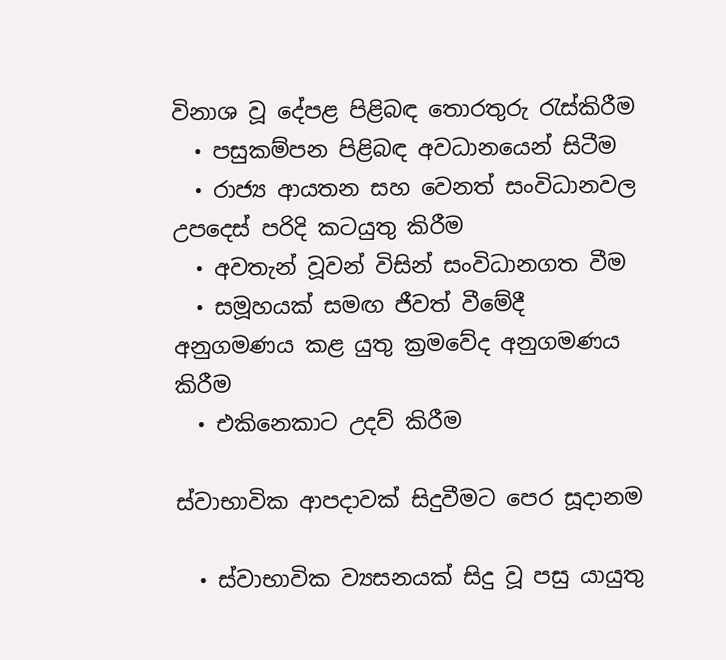විනාශ වූ දේපළ පිළිබඳ තොරතුරු රැස්කිරීම
  • පසුකම්පන පිළිබඳ අවධානයෙන් සිටීම
  • රාජ්‍ය ආයතන සහ වෙනත් සංවිධානවල උපදෙස් පරිදි කටයුතු කිරීම
  • අවතැන් වූවන් විසින් සංවිධානගත වීම
  • සමූහයක් සමඟ ජීවත් වීමේදී අනුගමණය කළ යුතු ක්‍රමවේද අනුගමණය කිරීම
  • එකිනෙකාට උදව් කිරීම

ස්වාභාවික ආපදාවක් සිදුවීමට පෙර සූදානම

  • ස්වාභාවික ව්‍යසනයක් සිදු වූ පසු යායුතු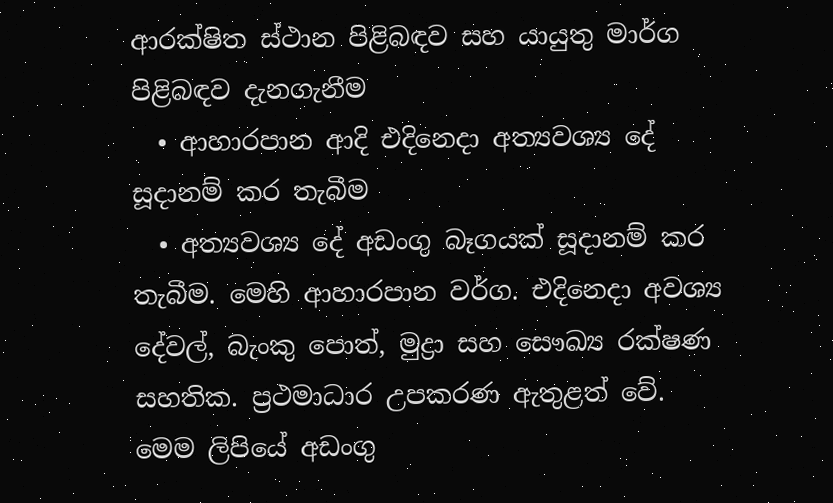ආරක්ෂිත ස්ථාන පිළිබඳව සහ යායුතු මාර්ග පිළිබඳව දැනගැනීම
  • ආහාරපාන ආදි එදිනෙදා අත්‍යවශ්‍ය දේ සූදානම් කර තැබීම
  • අත්‍යවශ්‍ය දේ අඩංගු බෑගයක් සූදානම් කර තැබීම. මෙහි ආහාරපාන වර්ග. එදිනෙදා අවශ්‍ය දේවල්, බැංකු පොත්, මුද්‍රා සහ සෞඛ්‍ය රක්ෂණ සහතික. ප්‍රථමාධාර උපකරණ ඇතුළත් වේ.
මෙම ලිපියේ අඩංගු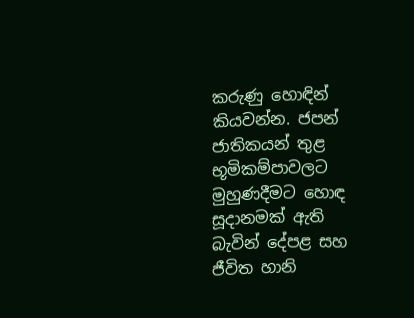කරුණු හොඳින් කියවන්න. ජපන් ජාතිකයන් තුළ භූමිකම්පාවලට මුහුණදීමට හොඳ සූදානමක් ඇති බැවින් දේපළ සහ ජීවිත හානි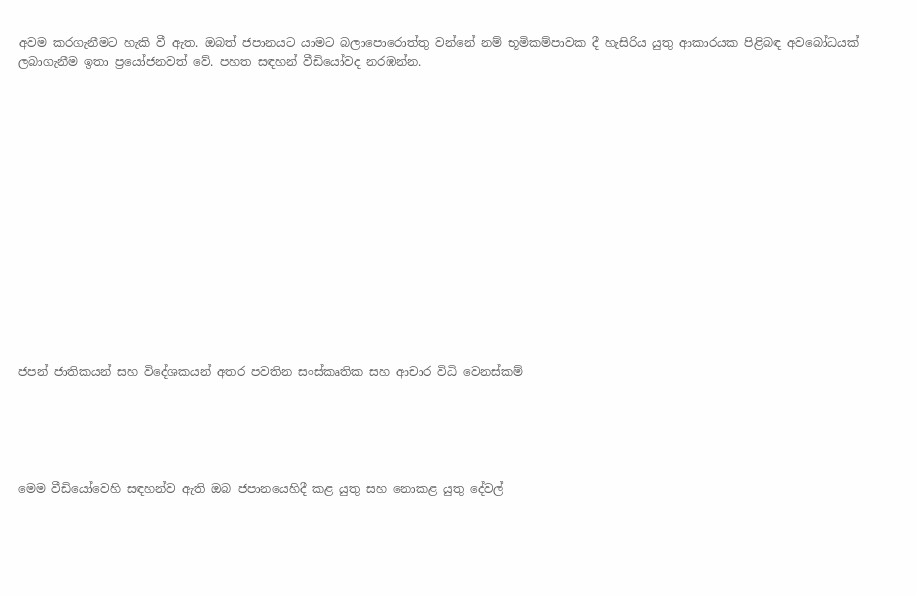අවම කරගැනීමට හැකි වී ඇත. ඔබත් ජපානයට යාමට බලාපොරොත්තු වන්නේ නම් භූමිකම්පාවක දී හැසිරිය යුතු ආකාරයක පිළිබඳ අවබෝධයක් ලබාගැනීම ඉතා ප්‍රය‍ෝජනවත් වේ. පහත සඳහන් වීඩියෝවද නරඹන්න.















ජපන් ජාතිකයන් සහ විදේශකයන් අතර පවතින සංස්කෘතික සහ ආචාර විධි වෙනස්කම්





මෙම වීඩියෝවෙහි සඳහන්ව ඇති ඔබ ජපානයෙහිදී කළ යුතු සහ නොකළ යුතු දේවල්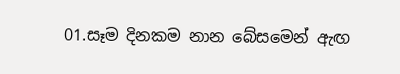01.සෑම දිනකම නාන බේසමෙන් ඇඟ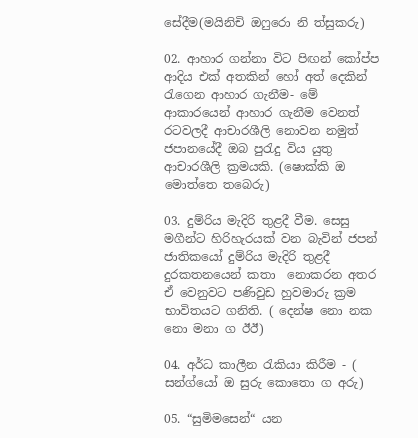සේදීම(මයිනිචි ඔෆුරො නි ත්සුකරු)

02. ආහාර ගන්නා විට පිඟන් කෝප්ප ආදිය එක් අතකින් හෝ අත් දෙකින් රැගෙන ආහාර ගැනීම- මේ ආකාරයෙන් ආහාර ගැනීම වෙනත් රටවලදී ආචාරශීලි නොවන නමුත් ජපානයේදී ඔබ පුරැදු විය යුතු ආචාරශීලි ක්‍රමයකි. (ෂොක්කි ඔ මොත්තෙ තබෙරු)

03. දුම්රිය මැදිරි තුළදී වීම. සෙසු මගීන්ට හිරිහැරයක් වන බැවින් ජපන් ජාතිකයෝ දුම්රිය මැදිරි තුළදී දුරකතනයෙන් කතා  නොකරන අතර ඒ වෙනුවට පණිවුඩ හුවමාරු ක්‍රම භාවිතයට ගනිති. ( දෙන්ෂ නො නක නො මනා ග ඊඊ)

04. අර්ධ කාලීන රැකියා කිරීම - ( සන්ග්යෝ ඔ සුරු කොතො ග අරු)

05. “සුමිමසෙන්“ යන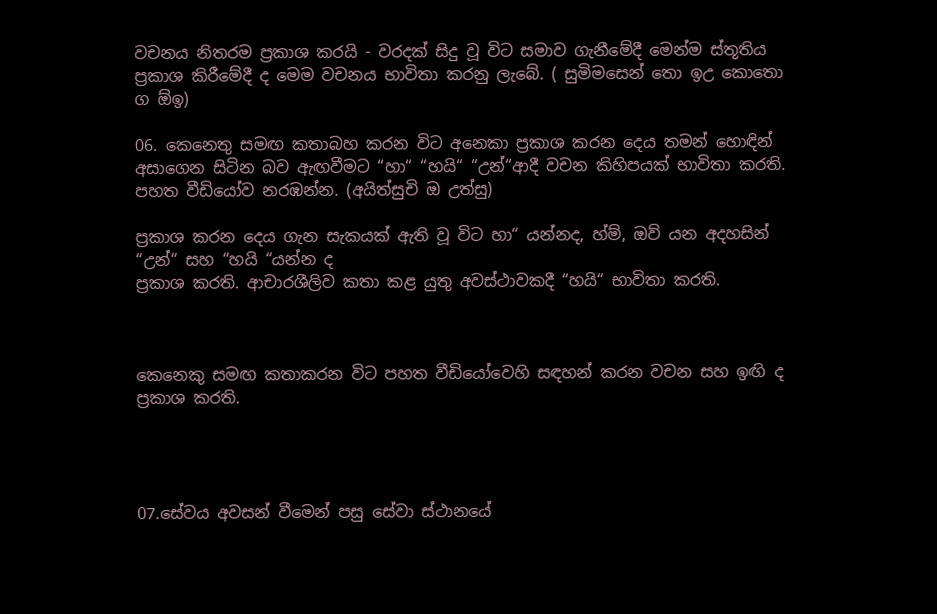වචනය නිතරම ප්‍රකාශ කරයි - වරදක් සිදු වූ විට සමාව ගැනීමේදී මෙන්ම ස්තූතිය ප්‍රකාශ කිරීමේදී ද මෙම වචනය භාවිතා කරනු ලැබේ. ( සුමිමසෙන් තො ඉඋ කොතො ග ඕඉ)

06. කෙනෙතු සමඟ කතාබහ කරන විට අනෙකා ප්‍රකාශ කරන දෙය තමන් හොඳින් අසාගෙන සිටින බව ඇඟවීමට “හා“ “හයි“ “උන්“ආදී වචන කිහිපයක් භාවිතා කරති. පහත වීඩියෝව නරඹන්න. (අයිත්සුචි ඔ උත්සු)

ප්‍රකාශ කරන දෙය ගැන සැකයක් ඇති වූ විට හා“ යන්නද, හ්ම්, ඔව් යන අදහසින් “උන්“ සහ “හයි “යන්න ද
ප්‍රකාශ කරති. ආචාරශීලිව කතා කළ යුතු අවස්ථාවකදී “හයි“ භාවිතා කරති.



කෙනෙකු සමඟ කතාකරන විට පහත වීඩියෝවෙහි සඳහන් කරන වචන සහ ඉඟි ද ප්‍රකාශ කරති.




07.සේවය අවසන් වීමෙන් පසු සේවා ස්ථානයේ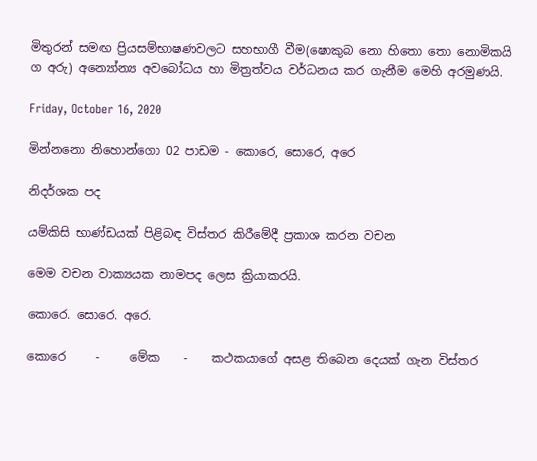මිතුරන් සමඟ ප්‍රියසම්භාෂණවලට සහභාගී වීම(ෂොකුබ නො හිතො තො නොමිකයි ග අරු) අන්‍යෝන්‍ය අවබෝධය හා මිත්‍රත්වය වර්ධනය කර ගැනීම මෙහි අරමුණයි.

Friday, October 16, 2020

මින්නනො නිහොන්ගො 02 පාඩම - කොරෙ, සොරෙ, අරෙ

නිදර්ශක පද

යම්කිසි භාණ්ඩයක් පිළිබඳ විස්තර කිරීමේදී ප්‍රකාශ කරන වචන

මෙම වචන වාක්‍යයක නාමපද ලෙස ක්‍රියාකරයි.

කොරෙ. සොරෙ. අරෙ.

කොරෙ     -     මේක    -    කථකයාගේ අසළ තිබෙන දෙයක් ගැන විස්තර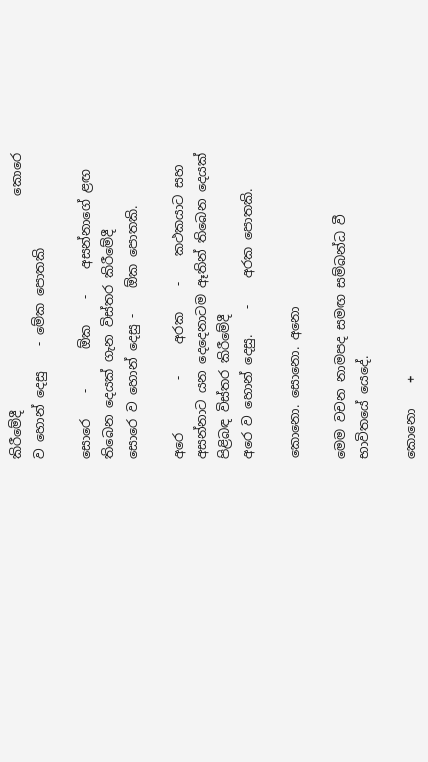කිරීමේදී                                 කොරෙ ව හොන් දෙසු    - මේක පොතකි

සොරෙ    -      ඕක    -    අසන්නාගේ ළඟ තිබෙන දෙයක් ගැන විස්තර කිරීමේදී                                              සොරෙ ව හොන් දෙසු -    ඕක පොතකි.

අරෙ        -     අරක    -    කථකයාට සහ අසන්නාට යන දෙදෙනාටම ඈතින් තිබෙන දෙයක් පිළිබඳ විස්තර කිරීමේදී                                                                                                                                         අරෙ ව හොන් දෙසු.    -    අරක පොතකි.

කොනො. සොනො. අනො

මෙම වචන නාමපද සමඟ සම්බන්ධ වී භාවිතයේ යෙදේ.

කොනො    +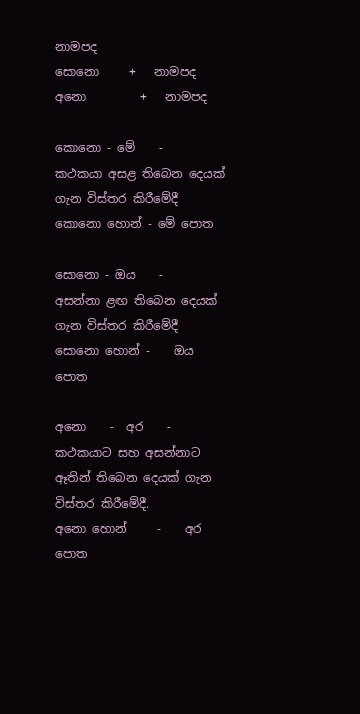නාමපද                                                                                                                                    සොනො     +   නාමපද                                                                                                                            අනො         +   නාමපද

කොනො - මේ    -    කථකයා අසළ තිබෙන දෙයක් ගැන විස්තර කිරීමේදී                                                         කොනො හොන් - මේ පොත

සොනො - ඔය    -    අසන්නා ළඟ තිබෙන දෙයක් ගැන විස්තර කිරීමේදී                                                             සොනො හොන් -    ඔය පොත

අනො    -  අර    -    කථකයාට සහ අසන්නාට ඈතින් තිබෙන දෙයක් ගැන විස්තර කිරීමේදී.                               අනො හොන්     -    අර පොත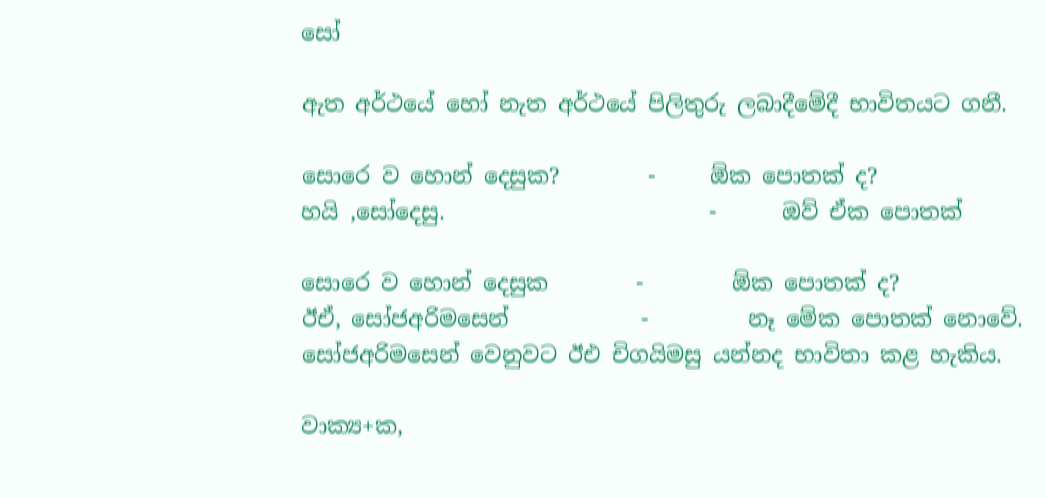සෝ

ඇත අර්ථයේ හෝ නැත අර්ථයේ පිලිතුරු ලබාදීමේදී භාවිතයට ගනී.

සොරෙ ව හොන් දෙසුක?        -     ඕක පොතක් ද?                                                                                            හයි ,සෝදෙසු.                        -      ඔව් ඒක පොතක්

සොරෙ ව හොන් දෙසුක        -        ඕක පොතක් ද?
ඊඒ, සෝජඅරිමසෙන්            -         නෑ මේක පොතක් නොවේ.
සෝජඅරිමසෙන් වෙනුවට ඊඑ චිගයිමසු යන්නද භාවිතා කළ හැකිය.

වාක්‍ය+ක,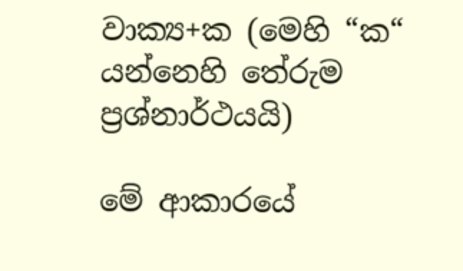වාක්‍ය+ක (මෙහි “ක“ යන්නෙහි තේරුම ප්‍රශ්නාර්ථයයි)

මේ ආකාරයේ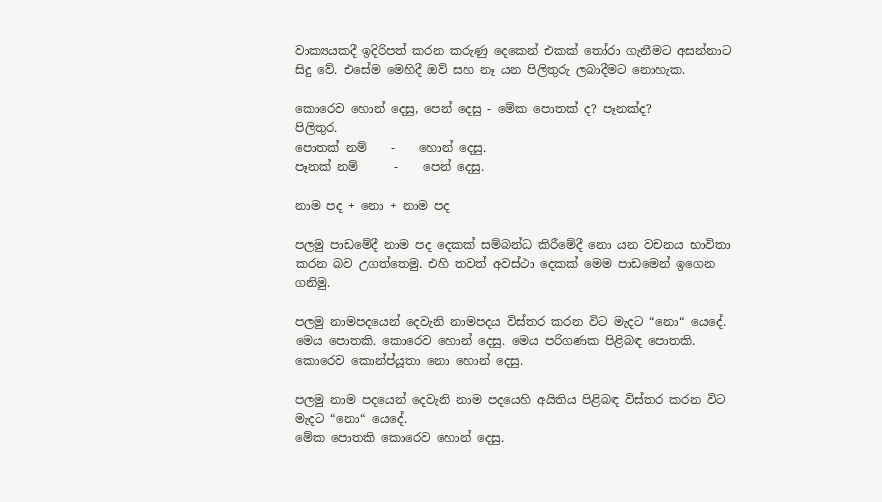වාක්‍යයකදී ඉදිරිපත් කරන කරුණු දෙකෙන් එකක් තෝරා ගැනීමට අසන්නාට සිදු වේ. එසේම මෙහිදී ඔව් සහ නෑ යන පිලිතුරු ලබාදීමට නොහැක.

කොරෙව හොන් දෙසු, පෙන් දෙසු - මේක පොතක් ද? පෑනක්ද?
පිලිතුර.
පොතක් නම්    -    හොන් දෙසු.
පෑනක් නම්      -    පෙන් දෙසු.

නාම පද + නො + නාම පද

පලමු පාඩමේදී නාම පද දෙකක් සම්බන්ධ කිරීමේදී නො යන වචනය භාවිතා කරන බව උගත්තෙමු. එහි තවත් අවස්ථා දෙකක් මෙම පාඩමෙන් ඉගෙන ගනිමු.

පලමු නාමපදයෙන් දෙවැනි නාමපදය විස්තර කරන විට මැදට “නො“ යෙදේ.
මෙය පොතකි. කොරෙව හොන් දෙසු. මෙය පරිගණක පිළිබඳ පොතකි. කොරෙව කොන්ප්යූතා නො හොන් දෙසු.

පලමු නාම පදයෙන් දෙවැනි නාම පදයෙහි අයිතිය පිළිබඳ විස්තර කරන විට මැදට “නො“ යෙදේ.
මේක පොතකි කොරෙව හොන් දෙසු.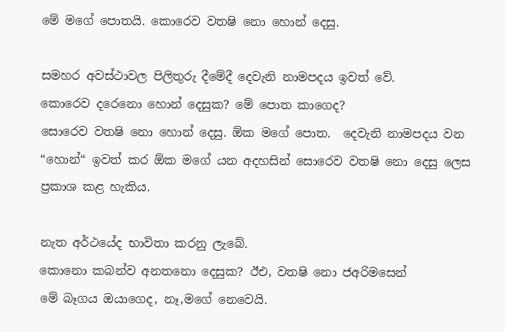මේ මගේ පොතයි. කොරෙව වතෂි නො හොන් දෙසු.

සමහර අවස්ථාවල පිලිතුරු දීමේදී දෙවැනි නාමපදය ඉවත් වේ.
කොරෙව දරෙනො හොන් දෙසුක? මේ පොත කාගෙද?
සොරෙව වතෂි නො හොන් දෙසු. ඕක මගේ පොත.  දෙවැනි නාමපදය වන “හොන්“ ඉවත් කර ඕක මගේ යන අදහසින් සොරෙව වතෂි නො දෙසු ලෙස ප්‍රකාශ කළ හැකිය.

නැත අර්ථයේද භාවිතා කරනු ලැබේ.
කොනො කබන්ව අනතනො දෙසුක? ඊඑ, වතෂි නො ජඅරිමසෙන්
මේ බෑගය ඔයාගෙද, නෑ,මගේ නෙවෙයි.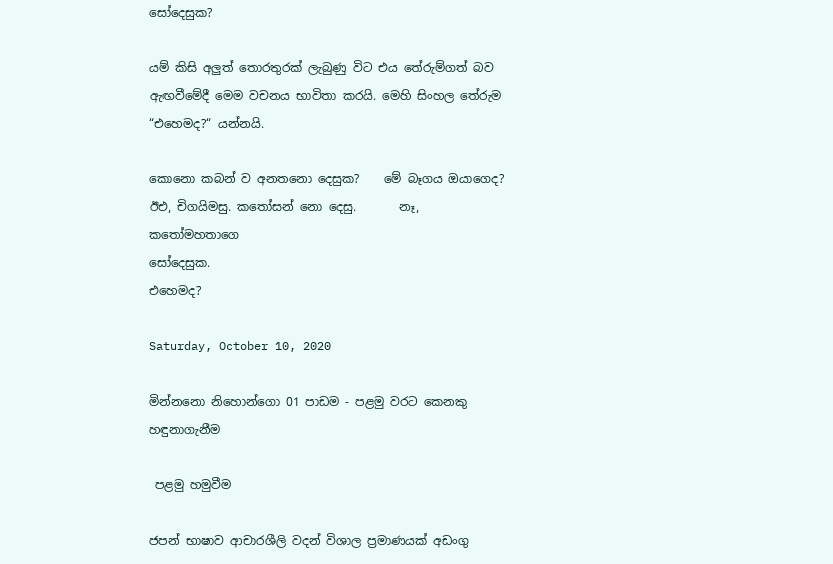සෝදෙසුක?

යම් කිසි අලුත් තොරතුරක් ලැබුණු විට එය තේරුම්ගත් බව ඇඟවීමේදී මෙම වචනය භාවිතා කරයි. මෙහි සිංහල තේරුම “එහෙමද?“ යන්නයි.

කොනො කබන් ව අනතනො දෙසුක?    මේ බෑගය ඔයාගෙද?
ඊඑ, චිගයිමසු. කතෝසන් නො දෙසු.       නෑ, කතෝමහතාගෙ
සෝදෙසුක.                                            එහෙමද?

Saturday, October 10, 2020

මින්නනො නිහොන්ගො 01 පාඩම - පළමු වරට කෙනකු හඳුනාගැනීම

 පළමු හමුවීම

ජපන් භාෂාව ආචාරශීලි වදන් විශාල ප්‍රමාණයක් අඩංගු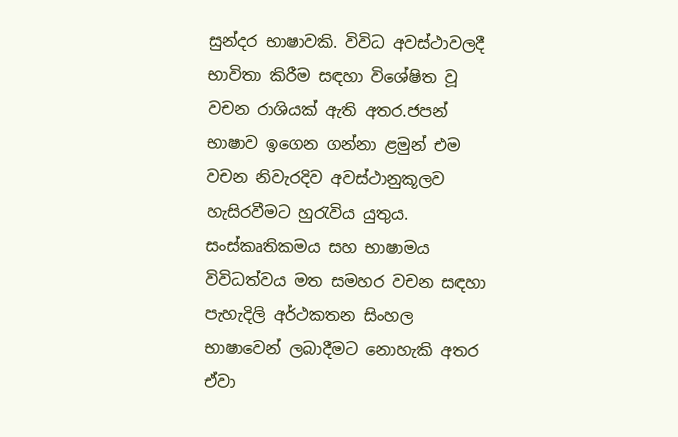සුන්දර භාෂාවකි. විවිධ අවස්ථාවලදී භාවිතා කිරීම සඳහා විශේෂිත වූ වචන රාශියක් ඇති අතර.ජපන් භාෂාව ඉගෙන ගන්නා ළමුන් එම වචන නිවැරදිව අවස්ථානුකූලව හැසිරවීමට හුරැවිය යුතුය. සංස්කෘතිකමය සහ භාෂාමය විවිධත්වය මත සමහර වචන සඳහා පැහැදිලි අර්ථකතන සිංහල භාෂාවෙන් ලබාදීමට නොහැකි අතර ඒවා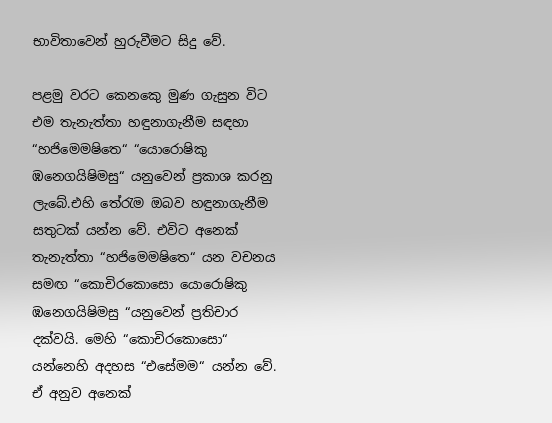භාවිතාවෙන් හුරුවීමට සිදු වේ.

පළමු වරට කෙනකෙු මුණ ගැසුන විට එම තැනැත්තා හඳුනාගැනීම සඳහා “හජිමෙමෂිතෙ“ “යොරොෂිකු ඹනෙගයිෂිමසු“ යනුවෙන් ප්‍රකාශ කරනු ලැබේ.එහි තේරැම ඔබව හඳුනාගැනීම සතුටක් යන්න වේ. එවිට අනෙක් තැනැත්තා “හජිමෙමෂිතෙ“ යන වචනය සමඟ “කොචිරකොසො යොරොෂිකු ඹනෙගයිෂිමසු “යනුවෙන් ප්‍රතිචාර දක්වයි. මෙහි “කොචිරකොසො“ යන්නෙහි අදහස “එසේමම“ යන්න වේ. ඒ අනුව අනෙක්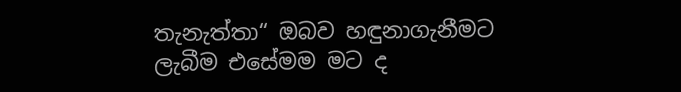තැනැත්තා“ ඔබව හඳුනාගැනීමට ලැබීම එසේමම මට ද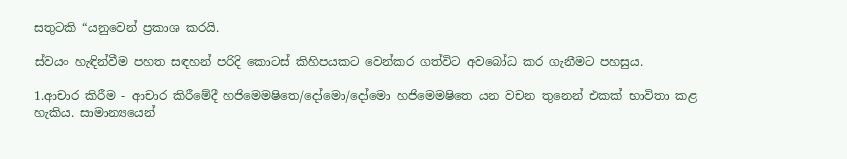සතුටකි “යනුවෙන් ප්‍රකාශ කරයි.

ස්වයං හැඳින්වීම පහත සඳහන් පරිදි කොටස් කිහිපයකට වෙන්කර ගත්විට අවබෝධ කර ගැනීමට පහසුය.

1.ආචාර කිරීම - ආචාර කිරීමේදී හජිම‍ෙමෂිතෙ/දෝමො/දෝමො හජිමෙමෂිතෙ යන වචන තුනෙන් එකක් භාවිතා කළ හැකිය. සාමාන්‍යයෙන්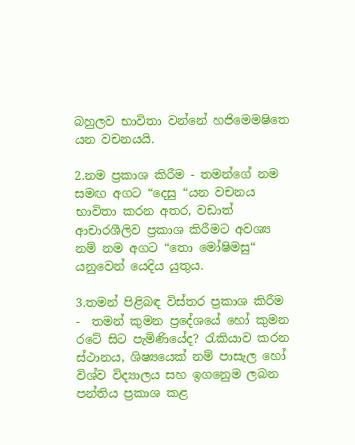බහුලව භාවිතා වන්නේ හජිමෙමෂිතෙ යන වචනයයි.

2.නම ප්‍රකාශ කිරීම - තමන්ගේ නම සමඟ අගට “දෙසු “යන වචනය භාවිතා කරන අතර, වඩාත් ආචාරශීලිව ප්‍රකාශ කිරීමට අවශ්‍ය නම් නම අගට “තො මෝෂිමසු“ යනුවෙන් යෙදිය යුතුය.

3.තමන් පිළිබඳ විස්තර ප්‍රකාශ කිරීම -  තමන් කුමන ප්‍රදේශයේ හෝ කුමන රටේ සිට පැමිණියේද? රැකියාව කරන ස්ථානය, ශිෂ්‍යයෙක් නම් පාසැල හෝ විශ්ව විද්‍යාලය සහ ඉගනෙුම ලබන පන්තිය ප්‍රකාශ කළ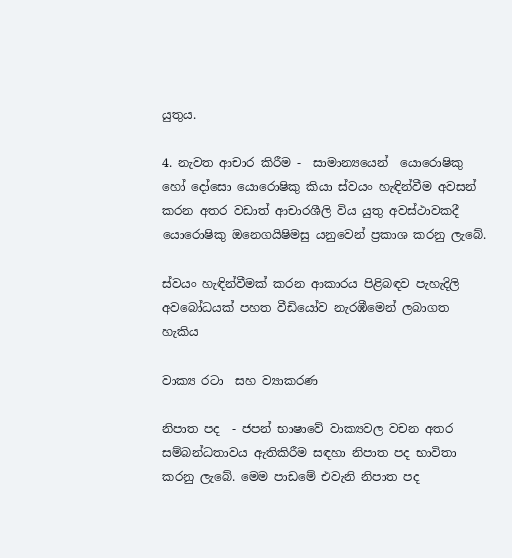යුතුය.

4. නැවත ආචාර කිරීම -  සාමාන්‍යයෙන්  යොරොෂිකු හෝ දෝසො යොරොෂිකු කියා ස්වයං හැඳින්වීම අවසන් කරන අතර වඩාත් ආචාරශීලි විය යුතු අවස්ථාවකදී යොරොෂිකු ඔනෙගයිෂිමසු යනුවෙන් ප්‍රකාශ කරනු ලැබේ.

ස්වයං හැඳින්වීමක් කරන ආකාරය පිළිබඳව පැහැදිලි අවබෝධයක් පහත වීඩියෝව නැරඹීමෙන් ලබාගත හැකිය

වාක්‍ය රටා  සහ ව්‍යාකරණ

නිපාත පද  - ජපන් භාෂාවේ වාක්‍යවල වචන අතර සම්බන්ධතාවය ඇතිකිරීම සඳහා නිපාත පද භාවිතා කරනු ලැබේ. මෙම පාඩමේ එවැනි නිපාත පද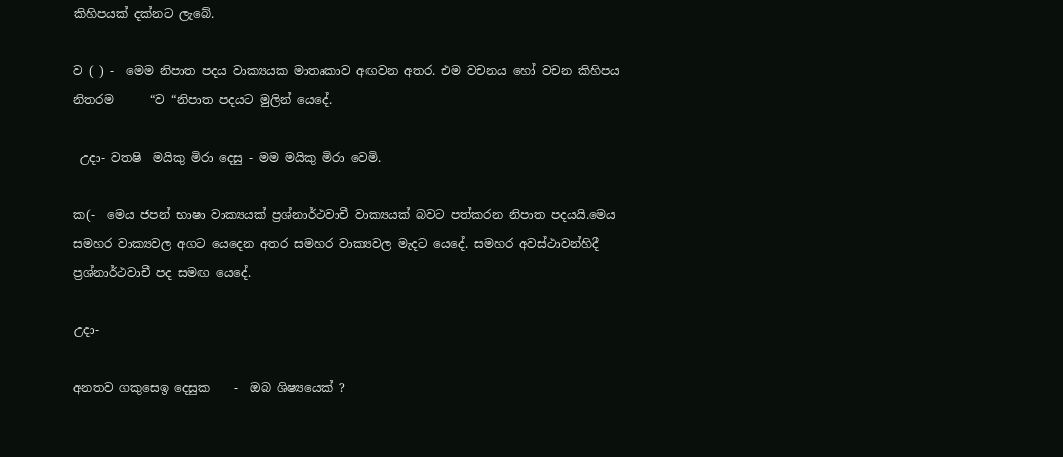කිහිපයක් දක්නට ලැබේ.

ව ( ) -  මෙම නිපාත පදය වාක්‍යයක මාතෘකාව අඟවන අතර. එම වචනය හෝ වචන කිහිපය නිතරම      “ව “නිපාත පදයට මුලින් යෙදේ.

 උදා- වතෂි  මයිකු මිරා දෙසු - මම මයිකු මිරා වෙමි.

ක(-  මෙය ජපන් භාෂා වාක්‍යයක් ප්‍රශ්නාර්ථවාචී වාක්‍යයක් බවට පත්කරන නිපාත පදයයි.මෙය සමහර වාක්‍යවල අගට යෙදෙන අතර සමහර වාක්‍යවල මැදට යෙදේ. සමහර අවස්ථාවන්හිදී ප්‍රශ්නාර්ථවාචී පද සමඟ යෙදේ.

උදා-

අනතව ගකුසෙඉ දෙසුක    -  ඔබ ශිෂ්‍යයෙක් ?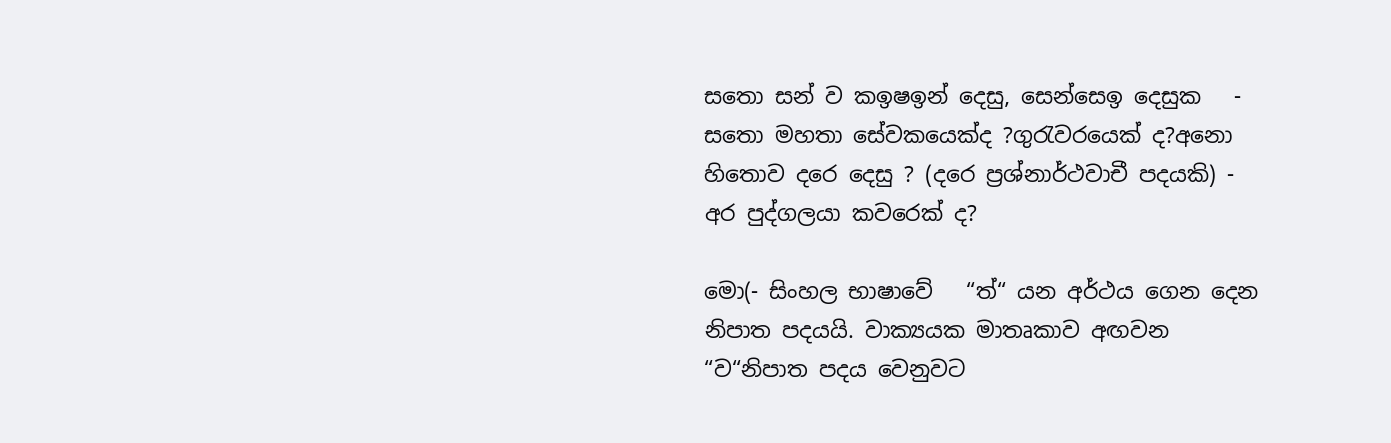සතො සන් ව කඉෂඉන් දෙසු, සෙන්සෙඉ දෙසුක   - සතො මහතා සේවකයෙක්ද ?ගුරැවරයෙක් ද?අනො හිතොව දරෙ දෙසු ? (දරෙ ප්‍රශ්නාර්ථවාචී පදයකි) - අර පුද්ගලයා කවරෙක් ද?

මො(- සිංහල භාෂාවේ   “ත්“ යන අර්ථය ගෙන දෙන නිපාත පදයයි. වාක්‍යයක මාතෘකාව අඟවන “ව“නිපාත පදය වෙනුවට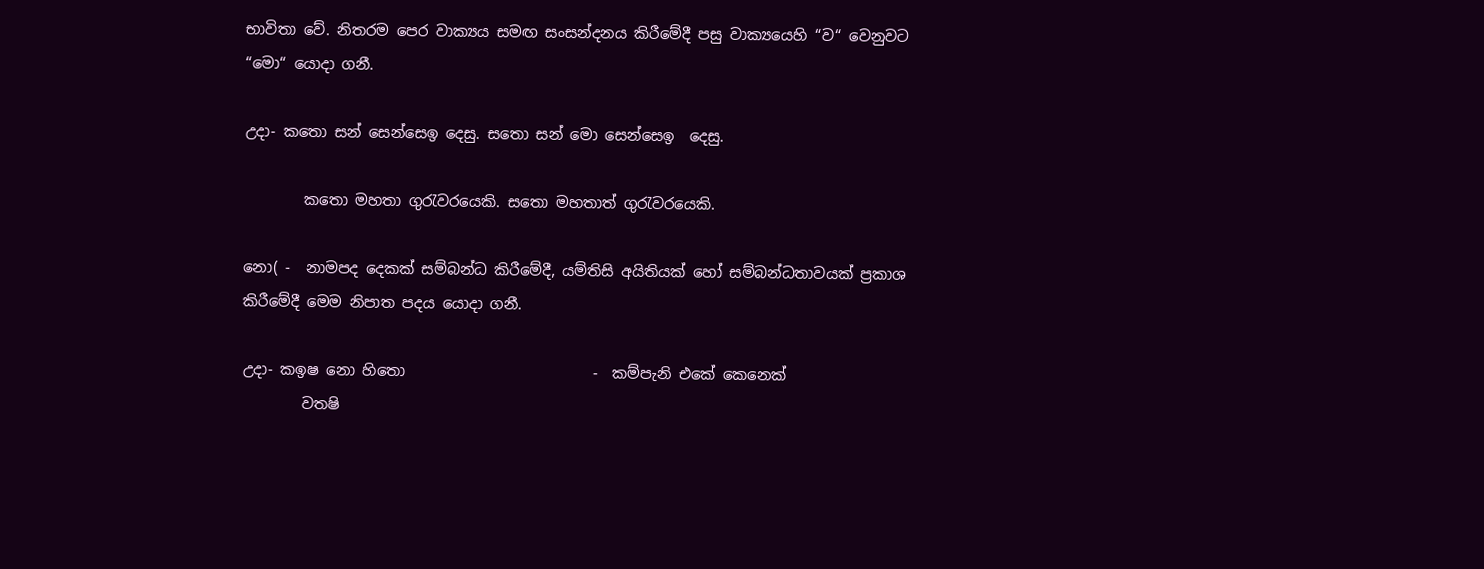භාවිතා වේ. නිතරම පෙර වාක්‍යය සමඟ සංසන්දනය කිරීමේදී පසු වාක්‍යයෙහි “ව“ වෙනුවට “මො“ යොදා ගනී.

උදා- කතො සන් සෙන්සෙඉ දෙසු. සතො සන් මො සෙන්සෙඉ  දෙසු.

        කතො මහතා ගුරැවරයෙකි. සතො මහතාත් ගුරැවරයෙකි.

නො( -  නාමපද දෙකක් සම්බන්ධ කිරීමේදී, යම්තිසි අයිතියක් හෝ සම්බන්ධතාවයක් ප්‍රකාශ කිරීමේදී මෙම නිපාත පදය යොදා ගනී.

උදා- කඉෂ නො හිතො                         -  කම්පැනි එකේ කෙනෙක්
        වතෂි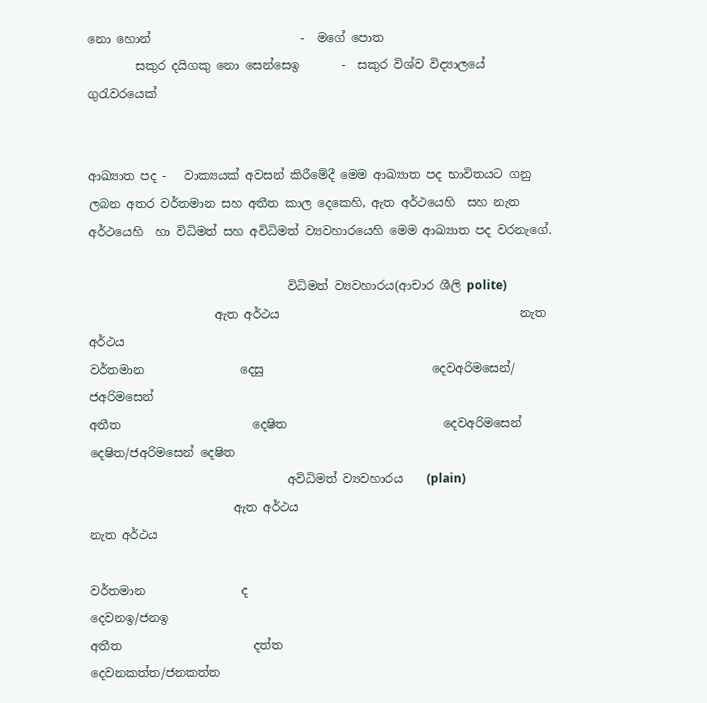නො හොන්                         -  මගේ පොත
        සකුර දයිගකු නො සෙන්සෙඉ       -  සකුර විශ්ව විද්‍යාලයේ ගුරැවරයෙක්


ආඛ්‍යාත පද -   වාක්‍යයක් අවසන් කිරීමේදී මෙම ආඛ්‍යාත පද භාවිතයට ගනු ලබන අතර වර්තමාන සහ අතීත කාල දෙකෙහි, ඇත අර්ථයෙහි  සහ නැත අර්ථයෙහි  හා විධිමත් සහ අවිධිමත් ව්‍යවහාරයෙහි මෙම ආඛ්‍යාත පද වරනැගේ.

                                 විධිමත් ව්‍යවහාරය(ආචාර ශීලි polite)
                     ඇත අර්ථය                                        නැත අර්ථය
වර්තමාන                දෙසු                            දෙවඅරිමසෙන්/ ජඅරිමසෙන්
අතීත                      දෙෂිත                          දෙවඅරිමසෙන් දෙෂිත/ජඅරිමසෙන් දෙෂිත
                                 අවිධිමත් ව්‍යවහාරය    (plain)
                        ඇත අර්ථය                                        නැත අර්ථය

වර්තමාන                ද                                         දෙවනඉ/ජනඉ
අතීත                      දත්ත                                   දෙවනකත්ත/ජනකත්ත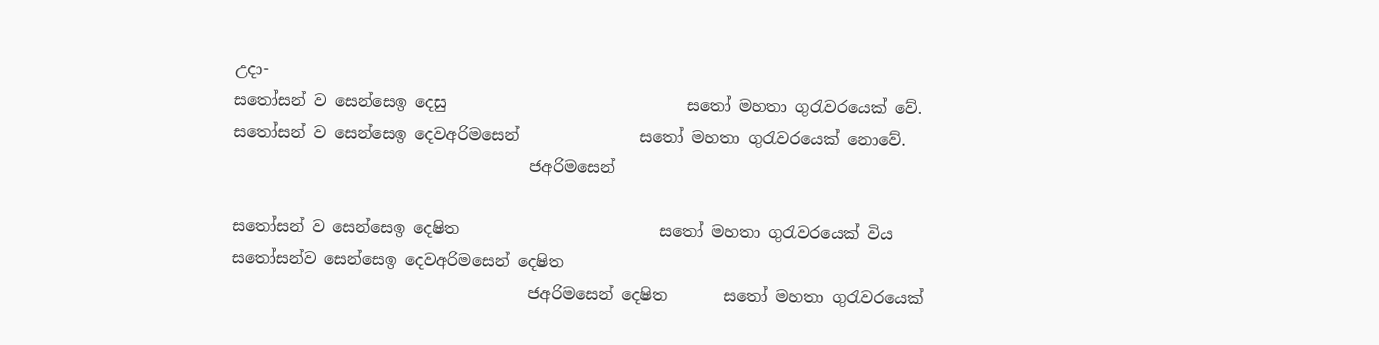උදා-
සතෝසන් ව සෙන්සෙඉ දෙසු                              සතෝ මහතා ගුරැවරයෙක් වේ.
සතෝසන් ව සෙන්සෙඉ දෙවඅරිමසෙන්               සතෝ මහතා ගුරැවරයෙක් නොවේ.
                                     ජඅරිමසෙන්

සතෝසන් ව සෙන්සෙඉ දෙෂිත                         සතෝ මහතා ගුරැවරය‍ෙක් විය
සතෝසන්ව සෙන්සෙඉ දෙවඅරිමසෙන් දෙෂිත
                                     ජඅරිමසෙන් දෙෂිත       සතෝ මහතා ගුරැවරයෙක්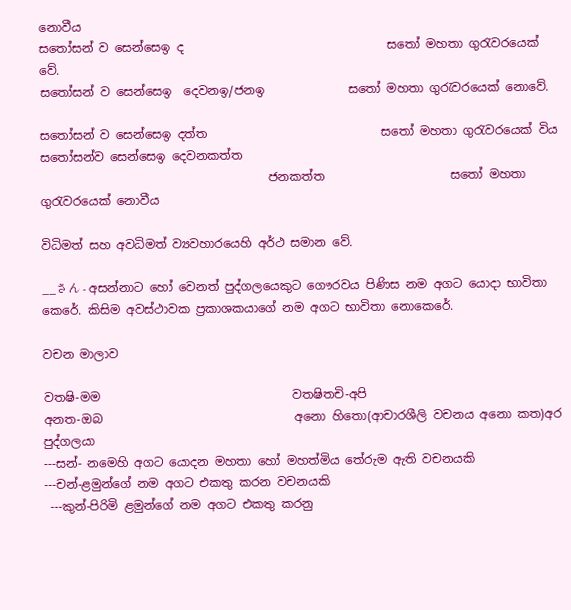නොවීය
සතෝසන් ව සෙන්සෙඉ ද                                  සතෝ මහතා ගුරැවරයෙක් වේ.
සතෝසන් ව සෙන්සෙඉ  දෙවනඉ/ජනඉ              සතෝ මහතා ගුරැවරයෙක් නොවේ.

සතෝසන් ව සෙන්සෙඉ දත්ත                             සතෝ මහතා ගුරැවරය‍ෙක් විය
සතෝසන්ව සෙන්සෙඉ දෙවනකත්ත
                                      ජනකත්ත                     සතෝ මහතා ගුරැවරයෙක් නොවීය

විධිමත් සහ අවධිමත් ව්‍යවහාරයෙහි අර්ථ සමාන වේ.

__さん - අසන්නාට හෝ වෙනත් පුද්ගලයෙකුට ගෞරවය පිණිස නම අගට යොදා භාවිතා කෙරේ. කිසිම අවස්ථාවක ප්‍රකාශකයාගේ නම අගට භාවිතා නොකෙරේ.

වචන මාලාව

වතෂි-මම                                වතෂිතචි-අපි
අනත-ඔබ                                අනො හිතො(ආචාරශීලි වචනය අනො කත)අර පුද්ගලයා
---සන්- නමෙහි අගට යොදන මහතා හෝ මහත්මිය තේරුම ඇති වචනයකි
---චන්-ළමුන්ගේ නම අගට එකතු කරන වචනයකි
 ---කුන්-පිරිමි ළමුන්ගේ නම අගට එකතු කරනු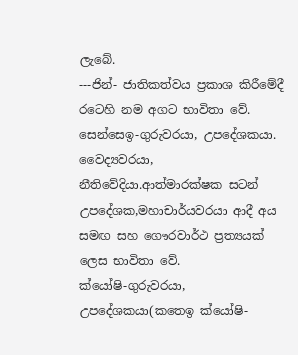ලැබේ.
---ජින්- ජාතිකත්වය ප්‍රකාශ කිරීමේදී රටෙහි නම අගට භාවිතා වේ.
සෙන්සෙඉ-ගුරුවරයා, උපදේශකයා. වෛද්‍යවරයා, නීතිවේදියා.ආත්මාරක්ෂක සටන් උපදේශක,මහාචාර්යවරයා ආදී අය සමඟ සහ ගෞරවාර්ථ ප්‍රත්‍යයක් ලෙස භාවිතා වේ.
ක්යෝෂි-ගුරුවරයා, උපදේශකයා(කතෙඉ ක්යෝෂි-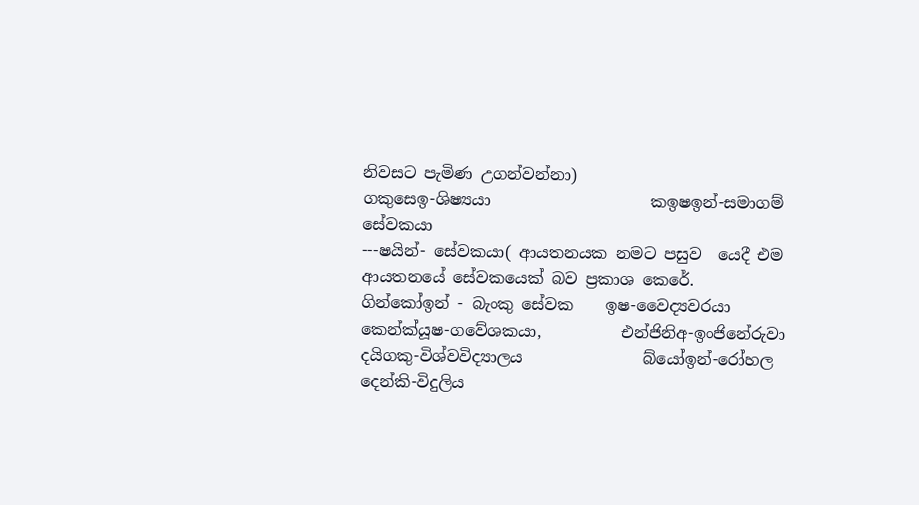නිවසට පැමිණ උගන්වන්නා)
ගකුසෙඉ-ශිෂ්‍යයා                    කඉෂඉන්-සමාගම් සේවකයා
---ෂයින්- සේවකයා( ආයතනයක නමට පසුව  යෙදී එම ආයතනයේ සේවකයෙක් බව ප්‍රකාශ කෙරේ.
ගින්කෝඉන් - බැංකු සේවක    ඉෂ-වෛද්‍යවරයා
කෙන්ක්යූෂ-ගවේශකයා,          එන්ජිනිඅ-ඉංජිනේරුවා
දයිගකු-විශ්වවිද්‍යාලය               බ්යෝඉන්-රෝහල
දෙන්කි-විදුලිය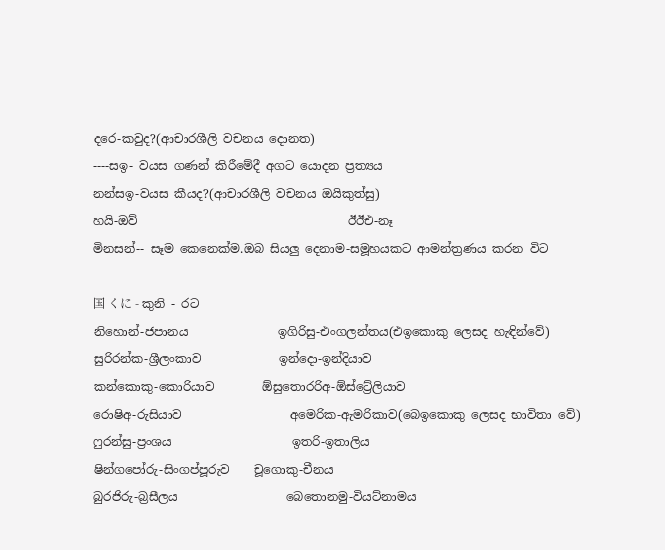දරෙ-කවුද?(ආචාරශීලි වචනය දොනත)
----සඉ- වයස ගණන් කිරීමේදී අගට යොදන ප්‍රත්‍යය
නන්සඉ-වයස කීයද?(ආචාරශීලි වචනය ඔයිකුත්සු)
හයි-ඔව්                                   ඊඊඑ-නෑ
මිනසන්-- සෑම කෙනෙක්ම.ඔබ සියලු දෙනාම-සමූහයකට ආමන්ත්‍රණය කරන විට

国 くに - කුනි - රට
නිහොන්-ජපානය               ඉගිරිසු-එංගලන්තය(එඉකොකු ලෙසද හැඳින්වේ)
සුරිරන්ක-ශ්‍රීලංකාව             ඉන්දො-ඉන්දියාව
කන්කොකු-කොරියාව        ඕසුතොරරිඅ-ඕස්ට්‍රේලියාව
රොෂිඅ-රුසියාව                  අමෙරික-ඇමරිකාව(බෙඉකොකු ලෙසද භාවිතා වේ)
ෆුරන්සු-ප්‍රංශය                    ඉතරි-ඉතාලිය
ෂින්ගපෝරු-සිංගප්පූරුව    චූගොකු-චීනය
බුරජිරු-බ්‍රසීලය                  බෙතොනමු-වියට්නාමය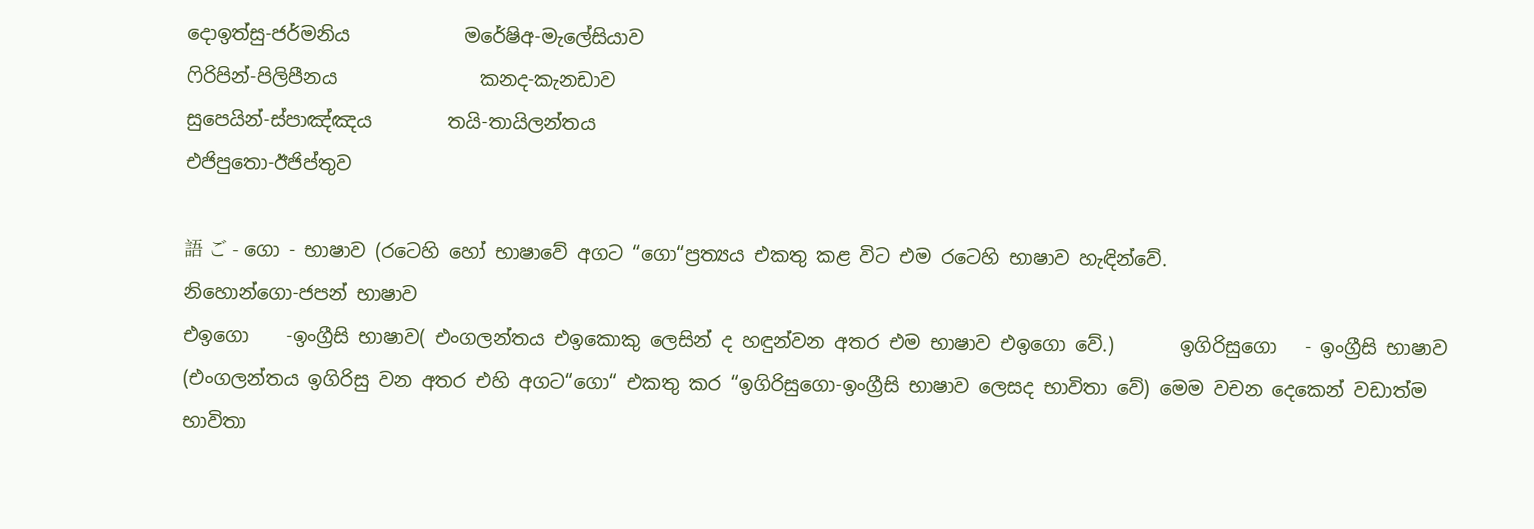දොඉත්සු-ජර්මනිය            මරේෂිඅ-මැලේසියාව
ෆිරිපින්-පිලිපීනය               කනද-කැනඩාව
සුපෙයින්-ස්පාඤ්ඤය        තයි-තායිලන්තය
එජිපුතො-ඊජිප්තුව

語 ご - ගො - භාෂාව (රටෙහි හෝ භාෂාවේ අගට “ගො“ප්‍රත්‍යය එකතු කළ විට එම රටෙහි භාෂාව හැඳින්වේ.
නිහොන්ගො-ජපන් භාෂාව
එඉගො    -ඉංග්‍රීසි භාෂාව( එංගලන්තය එඉකොකු ලෙසින් ද හඳුන්වන අතර එම භාෂාව එඉගො වේ.)       ඉගිරිසුගො   - ඉංග්‍රීසි භාෂාව (එංගලන්තය ඉගිරිසු වන අතර එහි අගට“ගො“ එකතු කර “ඉගිරිසුගො-ඉංග්‍රීසි භාෂාව ලෙසද භාවිතා වේ) මෙම වචන දෙකෙන් වඩාත්ම භාවිතා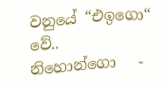වනුයේ “එඉගො“ වේ..
නිහොන්ගො   -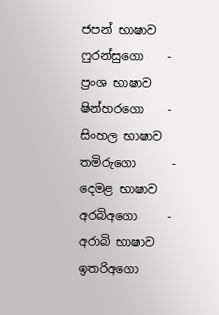ජපන් භාෂාව
ෆුරන්සුගො    -    ප්‍රංශ භාෂාව
ෂින්හරගො    -    සිංහල භාෂාව
තමිරුගො      -    දෙමළ භාෂාව
අරබිඅගො     -    අරාබි භාෂාව
ඉතරිඅගො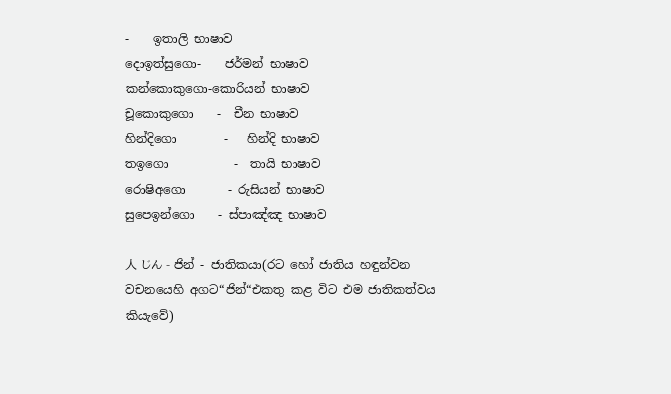-    ඉතාලි භාෂාව
දොඉත්සුගො-    ජර්මන් භාෂාව
කන්කොකුගො-කොරියන් භාෂාව
චූකොකුගො    -  චීන භාෂාව
හින්දිගො        -   හින්දි භාෂාව
තඉගො           -  තායි භාෂාව
රොෂිඅගො       - රුසියන් භාෂාව
සුපෙඉන්ගො    - ස්පාඤ්ඤ භාෂාව

人 じん - ජින් - ජාතිකයා(රට හෝ ජාතිය හඳුන්වන වචනයෙහි අගට“ජින්“එකතු කළ විට එම ජාතිකත්වය කියැවේ)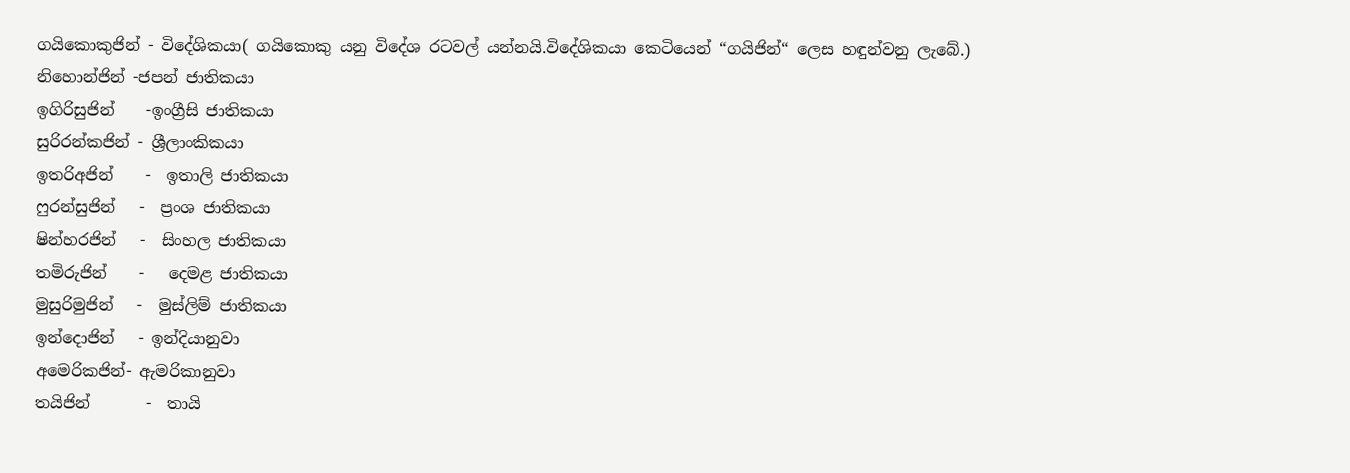ගයිකොකුජින් - විදේශිකයා( ගයිකොකු යනු විදේශ රටවල් යන්නයි.විදේශිකයා කෙටියෙන් “ගයිජින්“ ලෙස හඳුන්වනු ලැබේ.)
නිහොන්ජින් -ජපන් ජාතිකයා
ඉගිරිසුජින්    -ඉංග්‍රීසි ජාතිකයා
සුරිරන්කජින් - ශ්‍රීලාංකිකයා
ඉතරිඅජින්    -  ඉතාලි ජාතිකයා
ෆුරන්සුජින්   -  ප්‍රංශ ජාතිකයා
ෂින්හරජින්   -  සිංහල ජාතිකයා
තමිරුජින්    -   දෙමළ ජාතිකයා
මුසුරිමුජින්   -  මුස්ලිම් ජාතිකයා
ඉන්දොජින්   - ඉන්දියානුවා
අමෙරිකජින්- ඇමරිකානුවා
තයිජින්       -  තායි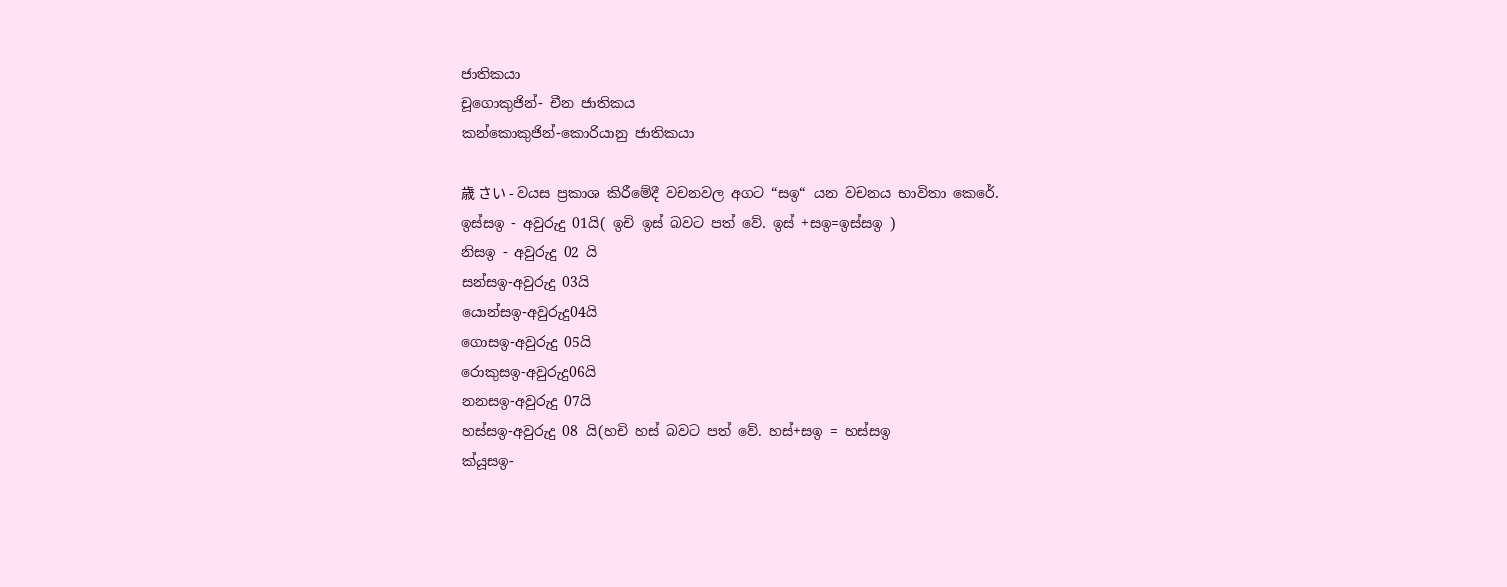ජාතිකයා
චූගොකුජින්- චීන ජාතිකය
කන්කොකුජින්-කොරියානු ජාතිකයා

歳 さい - වයස ප්‍රකාශ කිරීමේදී වචනවල අගට “සඉ“ යන වචනය භාවිතා කෙරේ.
ඉස්සඉ - අවුරුදු 01යි( ඉචි ඉස් බවට පත් වේ. ඉස් +සඉ=ඉස්සඉ )
නිසඉ - අවුරුදු 02 යි
සන්සඉ-අවුරුදු 03යි
යොන්සඉ-අවුරුදු04යි
ගොසඉ-අවුරුදු 05යි
රොකුසඉ-අවුරුදු06යි
නනසඉ-අවුරුදු 07යි
හස්සඉ-අවුරුදු 08 යි(හචි හස් බවට පත් වේ. හස්+සඉ = හස්සඉ
ක්යූසඉ-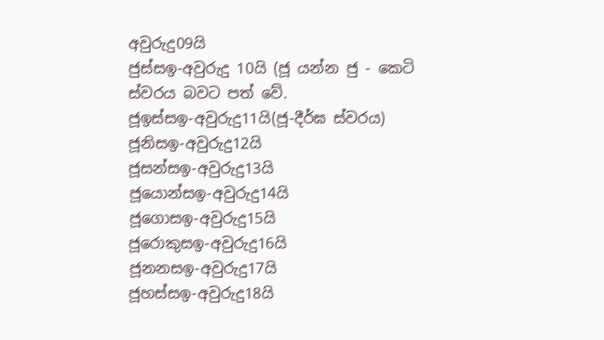අවුරුදු09යි
ජුස්සඉ-අවුරුදු 10යි (ජූ යන්න ජු - කෙටි ස්වරය බවට පත් වේ.
ජූඉස්සඉ-අවුරුදු11යි(ජූ-දීර්ඝ ස්වරය)
ජූනිසඉ-අවුරුදු12යි
ජූසන්සඉ-අවුරුදු13යි
ජූයොන්සඉ-අවුරුදු14යි
ජූගොසඉ-අවුරුදු15යි
ජූරොකුසඉ-අවුරුදු16යි
ජූනනසඉ-අවුරුදු17යි
ජූහස්සඉ-අවුරුදු18යි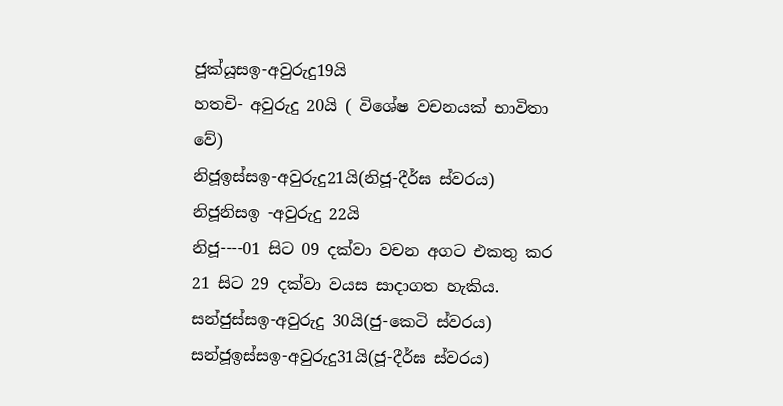ජූක්යූසඉ-අවුරුදු19යි
හතචි- අවුරුදු 20යි ( විශේෂ වචනයක් භාවිතා වේ)
නිජූඉස්සඉ-අවුරුදු21යි(නිජූ-දීර්ඝ ස්වරය)
නිජූනිසඉ -අවුරුදු 22යි
නිජූ----01 සිට 09 දක්වා වචන අගට එකතු කර 21 සිට 29 දක්වා වයස සාදාගත හැකිය.
සන්ජුස්සඉ-අවුරුදු 30යි(ජු-කෙටි ස්වරය)
සන්ජූඉස්සඉ-අවුරුදු31යි(ජූ-දීර්ඝ ස්වරය)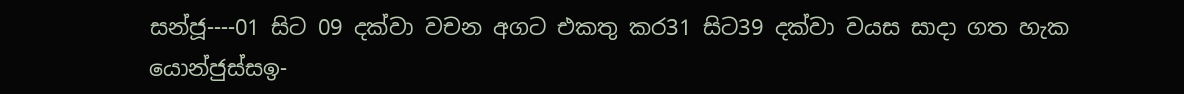සන්ජූ----01 සිට 09 දක්වා වචන අගට එකතු කර31 සිට39 දක්වා වයස සාදා ගත හැක
යොන්ජුස්සඉ-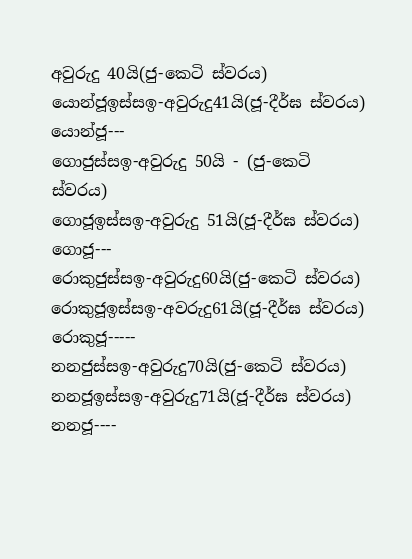අවුරුදු 40යි(ජු-කෙටි ස්වරය)
යොන්ජූඉස්සඉ-අවුරුදු41යි(ජූ-දීර්ඝ ස්වරය)
යොන්ජූ---
ගොජුස්සඉ-අවුරුදු 50යි - (ජු-කෙටි ස්වරය)
ගොජූඉස්සඉ-අවුරුදු 51යි(ජූ-දීර්ඝ ස්වරය)
ගොජූ---
රොකුජුස්සඉ-අවුරුදු60යි(ජු-කෙටි ස්වරය)
රොකුජූඉස්සඉ-අවරුදු61යි(ජූ-දීර්ඝ ස්වරය)
රොකුජූ-----
නනජුස්සඉ-අවුරුදු70යි(ජු-කෙටි ස්වරය)
නනජූඉස්සඉ-අවුරුදු71යි(ජූ-දීර්ඝ ස්වරය)
නනජූ----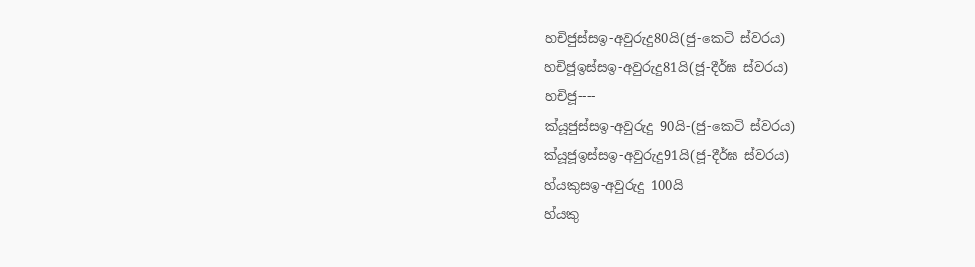හචිජුස්සඉ-අවුරුදු80යි(ජු-කෙටි ස්වරය)
හචිජූඉස්සඉ-අවුරුදු81යි(ජූ-දීර්ඝ ස්වරය)
හචිජූ----
ක්යූජුස්සඉ-අවුරුදු 90යි-(ජු-කෙටි ස්වරය)
ක්යූජූඉස්සඉ-අවුරුදු91යි(ජූ-දීර්ඝ ස්වරය)
හ්යකුසඉ-අවුරුදු 100යි
හ්යකු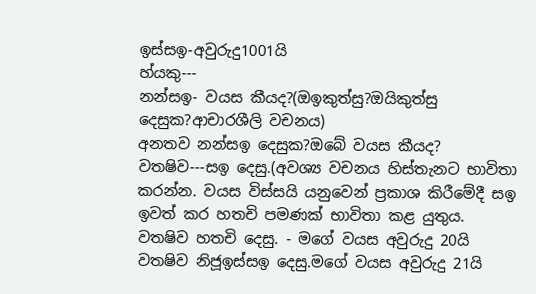ඉස්සඉ-අවුරුදු1001යි
හ්යකු---
නන්සඉ- වයස කීයද?(ඔඉකුත්සු?ඔයිකුත්සු දෙසුක?ආචාරශීලි වචනය)
අනතව නන්සඉ දෙසුක?ඔබේ වයස කීයද?
වතෂිව---සඉ දෙසු.(අවශ්‍ය වචනය හිස්තැනට භාවිතා කරන්න. වයස විස්සයි යනුවෙන් ප්‍රකාශ කිරීමේදී සඉ ඉවත් කර හතචි පමණක් භාවිතා කළ යුතුය.
වතෂිව හතචි දෙසු. - මගේ වයස අවුරුදු 20යි
වතෂිව නිජූඉස්සඉ දෙසු.මගේ වයස අවුරුදු 21යි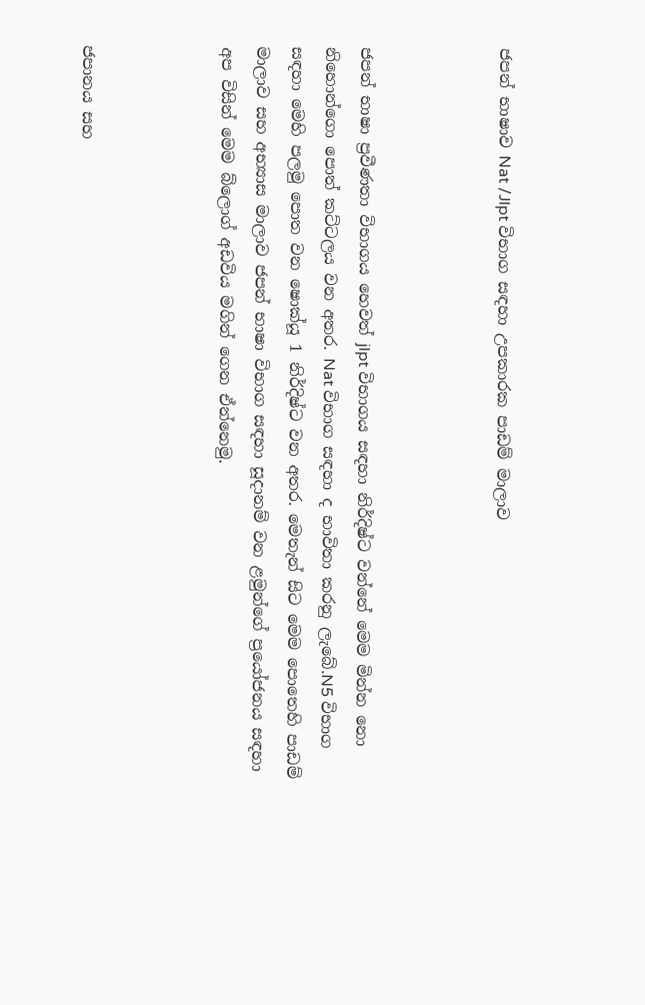ජපන් භාෂාව Nat /Jlpt විභාග සඳහා උපකාරක පාඩම් මාලාව



ජපන් භාෂා ප්‍රවීණතා විභාගය හෙවත් jlpt විභාගය සඳහා නිර්දිෂ්ට වන්නේ මෙම මින්න නො නිහොන්ගො පොත් කට්ටලය වන අතර. Nat විභාග සඳහා ද භාවිතා කරනු ලැබේ.N5 විභාග සඳහා මෙහි පලමු පොත වන ෂොක්යූ 1 නිර්දිෂ්ට වන අතර. මෙතැන් සිට මෙම පොතෙහි පාඩම් මාලාව සහ අභ්‍යාස මාලාව ජපන් භාෂා විභාග සඳහා සූදානම් වන ළමුන්ගේ ප්‍රයෝජනය සඳහා අප විසින් මෙම බ්ලොග් අඩවිය මගින් ගෙන ඒන්නෙමු.



ජපානය සහ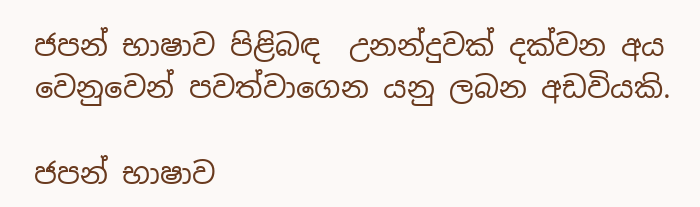ජපන් භාෂාව පිළිබඳ  උනන්දුවක් දක්වන අය වෙනුවෙන් පවත්වාගෙන යනු ලබන අඩවියකි.

ජපන් භාෂාව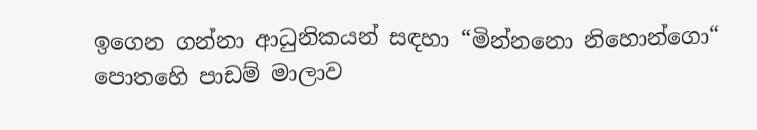ඉගෙන ගන්නා ආධුනිකයන් සඳහා “මින්නනො නිහොන්ගො“ පොතහෙි පාඩම් මාලාව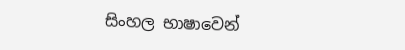සිංහල භාෂාවෙන්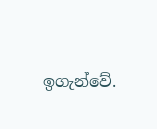ඉගැන්වේ.